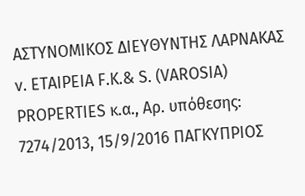ΑΣΤΥΝΟΜΙΚΟΣ ΔΙΕΥΘΥΝΤΗΣ ΛΑΡΝΑΚΑΣ ν. ΕΤΑΙΡΕΙΑ F.K.& S. (VAROSIA) PROPERTIES κ.α., Αρ. υπόθεσης: 7274/2013, 15/9/2016 ΠΑΓΚΥΠΡΙΟΣ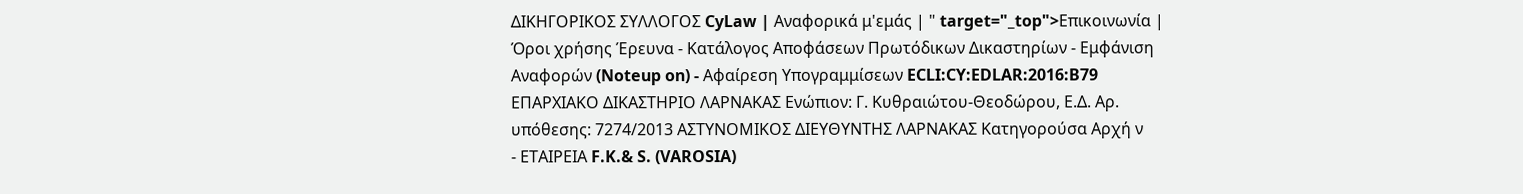ΔΙΚΗΓΟΡΙΚΟΣ ΣΥΛΛΟΓΟΣ CyLaw | Αναφορικά μ'εμάς | " target="_top">Επικοινωνία | Όροι χρήσης Έρευνα - Κατάλογος Αποφάσεων Πρωτόδικων Δικαστηρίων - Εμφάνιση Αναφορών (Noteup on) - Αφαίρεση Υπογραμμίσεων ECLI:CY:EDLAR:2016:B79 ΕΠΑΡΧΙΑΚΟ ΔΙΚΑΣΤΗΡΙΟ ΛΑΡΝΑΚΑΣ Ενώπιον: Γ. Κυθραιώτου-Θεοδώρου, Ε.Δ. Αρ. υπόθεσης: 7274/2013 ΑΣΤΥΝΟΜΙΚΟΣ ΔΙΕΥΘΥΝΤΗΣ ΛΑΡΝΑΚΑΣ Κατηγορούσα Αρχή ν
- ΕΤΑΙΡΕΙΑ F.K.& S. (VAROSIA)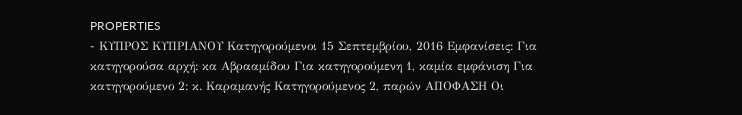PROPERTIES
- ΚΥΠΡΟΣ ΚΥΠΡΙΑΝΟΥ Κατηγορούμενοι 15 Σεπτεμβρίου, 2016 Εμφανίσεις: Για κατηγορούσα αρχή: κα Αβρααμίδου Για κατηγορούμενη 1, καμία εμφάνιση Για κατηγορούμενο 2: κ. Καραμανής Κατηγορούμενος 2, παρών ΑΠΟΦΑΣΗ Οι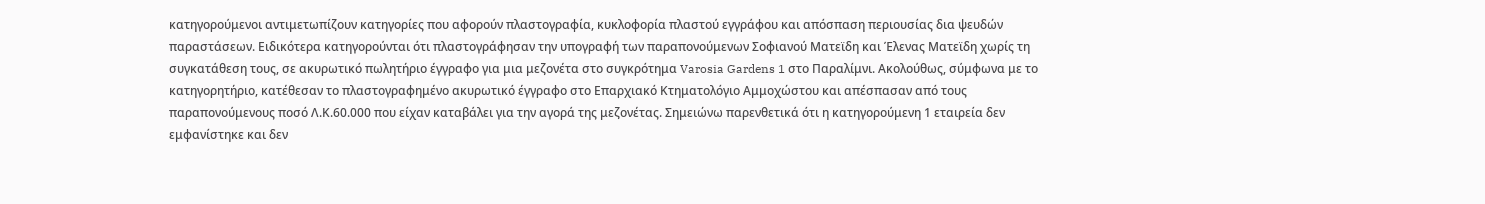κατηγορούμενοι αντιμετωπίζουν κατηγορίες που αφορούν πλαστογραφία, κυκλοφορία πλαστού εγγράφου και απόσπαση περιουσίας δια ψευδών παραστάσεων. Ειδικότερα κατηγορούνται ότι πλαστογράφησαν την υπογραφή των παραπονούμενων Σοφιανού Ματεϊδη και Έλενας Ματεϊδη χωρίς τη συγκατάθεση τους, σε ακυρωτικό πωλητήριο έγγραφο για μια μεζονέτα στο συγκρότημα Varosia Gardens 1 στο Παραλίμνι. Ακολούθως, σύμφωνα με το κατηγορητήριο, κατέθεσαν το πλαστογραφημένο ακυρωτικό έγγραφο στο Επαρχιακό Κτηματολόγιο Αμμοχώστου και απέσπασαν από τους παραπονούμενους ποσό Λ.Κ.60.000 που είχαν καταβάλει για την αγορά της μεζονέτας. Σημειώνω παρενθετικά ότι η κατηγορούμενη 1 εταιρεία δεν εμφανίστηκε και δεν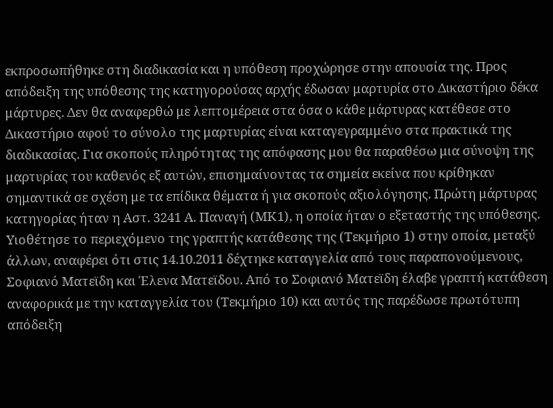εκπροσωπήθηκε στη διαδικασία και η υπόθεση προχώρησε στην απουσία της. Προς απόδειξη της υπόθεσης της κατηγορούσας αρχής έδωσαν μαρτυρία στο Δικαστήριο δέκα μάρτυρες. Δεν θα αναφερθώ με λεπτομέρεια στα όσα ο κάθε μάρτυρας κατέθεσε στο Δικαστήριο αφού το σύνολο της μαρτυρίας είναι καταγεγραμμένο στα πρακτικά της διαδικασίας. Για σκοπούς πληρότητας της απόφασης μου θα παραθέσω μια σύνοψη της μαρτυρίας του καθενός εξ αυτών, επισημαίνοντας τα σημεία εκείνα που κρίθηκαν σημαντικά σε σχέση με τα επίδικα θέματα ή για σκοπούς αξιολόγησης. Πρώτη μάρτυρας κατηγορίας ήταν η Αστ. 3241 Α. Παναγή (ΜΚ1), η οποία ήταν ο εξεταστής της υπόθεσης. Υιοθέτησε το περιεχόμενο της γραπτής κατάθεσης της (Τεκμήριο 1) στην οποία, μεταξύ άλλων, αναφέρει ότι στις 14.10.2011 δέχτηκε καταγγελία από τους παραπονούμενους, Σοφιανό Ματεϊδη και Έλενα Ματεϊδου. Από το Σοφιανό Ματεϊδη έλαβε γραπτή κατάθεση αναφορικά με την καταγγελία του (Τεκμήριο 10) και αυτός της παρέδωσε πρωτότυπη απόδειξη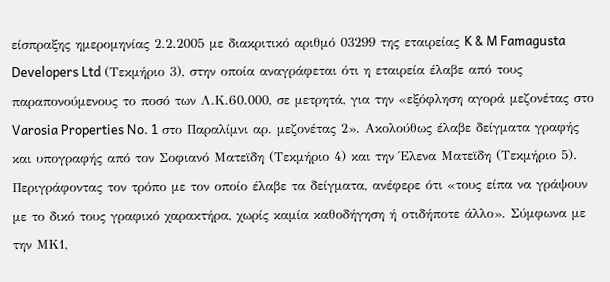είσπραξης ημερομηνίας 2.2.2005 με διακριτικό αριθμό 03299 της εταιρείας K & M Famagusta Developers Ltd (Τεκμήριο 3), στην οποία αναγράφεται ότι η εταιρεία έλαβε από τους παραπονούμενους το ποσό των Λ.Κ.60.000, σε μετρητά, για την «εξόφληση αγορά μεζονέτας στο Varosia Properties No. 1 στο Παραλίμνι αρ. μεζονέτας 2». Ακολούθως έλαβε δείγματα γραφής και υπογραφής από τον Σοφιανό Ματεϊδη (Τεκμήριο 4) και την Έλενα Ματεϊδη (Τεκμήριο 5). Περιγράφοντας τον τρόπο με τον οποίο έλαβε τα δείγματα, ανέφερε ότι «τους είπα να γράψουν με το δικό τους γραφικό χαρακτήρα, χωρίς καμία καθοδήγηση ή οτιδήποτε άλλο». Σύμφωνα με την ΜΚ1,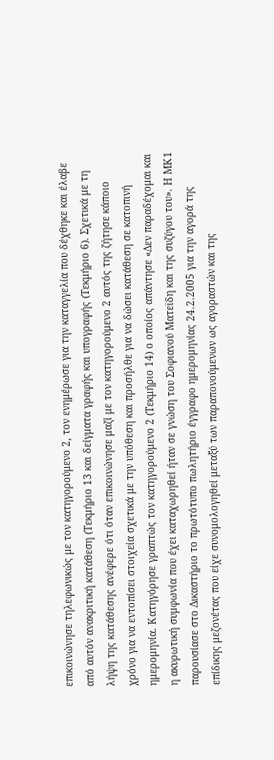επικοινώνησε τηλεφωνικώς με τον κατηγορούμενο 2, τον ενημέρωσε για την καταγγελία που δέχθηκε και έλαβε από αυτόν ανακριτική κατάθεση (Τεκμήριο 13 και δείγματα γραφής και υπογραφής (Τεκμήριο 6). Σχετικά με τη λήψη της κατάθεσης ανέφερε ότι όταν επικοινώνησε μαζί με τον κατηγορούμενο 2 αυτός της ζήτησε κάποιο χρόνο για να εντοπίσει στοιχεία σχετικά με την υπόθεση και προσήλθε για να δώσει κατάθεση σε κατοπινή ημερομηνία. Κατηγόρησε γραπτώς τον κατηγορούμενο 2 (Τεκμήριο 14) ο οποίος απάντησε «Δεν παραδέχομαι και η ακυρωτική συμφωνία που έχει καταχωρηθεί ήταν σε γνώση του Σοφιανού Ματεϊδη και της συζύγου του». Η ΜΚ1 παρουσίασε στο Δικαστήριο το πρωτότυπο πωλητήριο έγγραφο ημερομηνίας 24.2.2005 για την αγορά της επίδικης μεζονέτας που είχε συνομολογηθεί μεταξύ των παραπονούμενων ως αγοραστών και της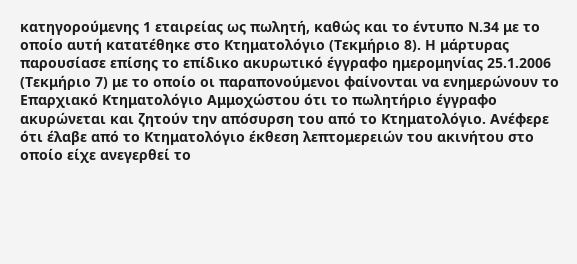κατηγορούμενης 1 εταιρείας ως πωλητή, καθώς και το έντυπο Ν.34 με το οποίο αυτή κατατέθηκε στο Κτηματολόγιο (Τεκμήριο 8). Η μάρτυρας παρουσίασε επίσης το επίδικο ακυρωτικό έγγραφο ημερομηνίας 25.1.2006 (Τεκμήριο 7) με το οποίο οι παραπονούμενοι φαίνονται να ενημερώνουν το Επαρχιακό Κτηματολόγιο Αμμοχώστου ότι το πωλητήριο έγγραφο ακυρώνεται και ζητούν την απόσυρση του από το Κτηματολόγιο. Ανέφερε ότι έλαβε από το Κτηματολόγιο έκθεση λεπτομερειών του ακινήτου στο οποίο είχε ανεγερθεί το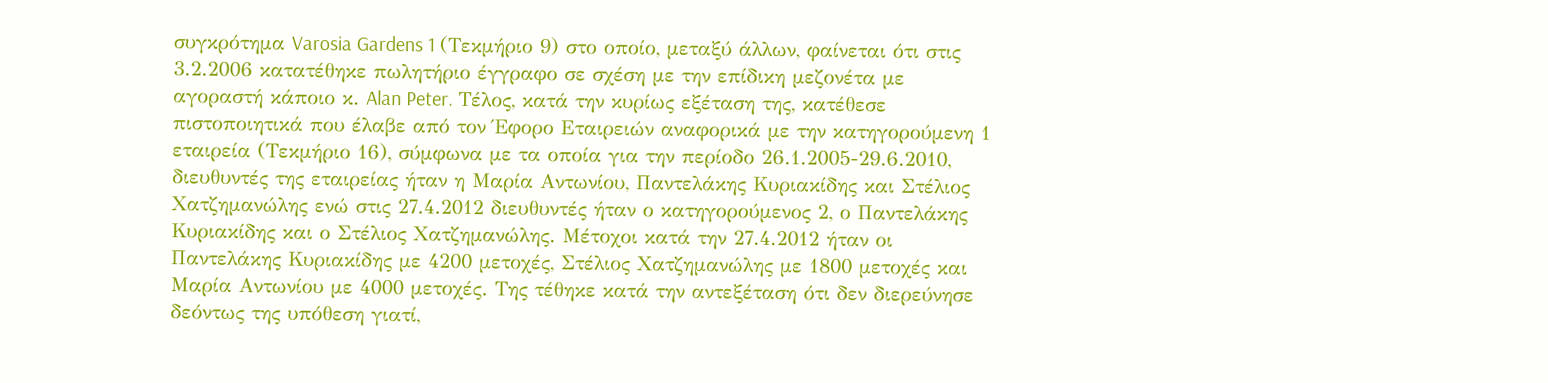συγκρότημα Varosia Gardens 1 (Τεκμήριο 9) στο οποίο, μεταξύ άλλων, φαίνεται ότι στις 3.2.2006 κατατέθηκε πωλητήριο έγγραφο σε σχέση με την επίδικη μεζονέτα με αγοραστή κάποιο κ. Alan Peter. Τέλος, κατά την κυρίως εξέταση της, κατέθεσε πιστοποιητικά που έλαβε από τον Έφορο Εταιρειών αναφορικά με την κατηγορούμενη 1 εταιρεία (Τεκμήριο 16), σύμφωνα με τα οποία για την περίοδο 26.1.2005-29.6.2010, διευθυντές της εταιρείας ήταν η Μαρία Αντωνίου, Παντελάκης Κυριακίδης και Στέλιος Χατζημανώλης ενώ στις 27.4.2012 διευθυντές ήταν ο κατηγορούμενος 2, ο Παντελάκης Κυριακίδης και ο Στέλιος Χατζημανώλης. Μέτοχοι κατά την 27.4.2012 ήταν οι Παντελάκης Κυριακίδης με 4200 μετοχές, Στέλιος Χατζημανώλης με 1800 μετοχές και Μαρία Αντωνίου με 4000 μετοχές. Της τέθηκε κατά την αντεξέταση ότι δεν διερεύνησε δεόντως της υπόθεση γιατί,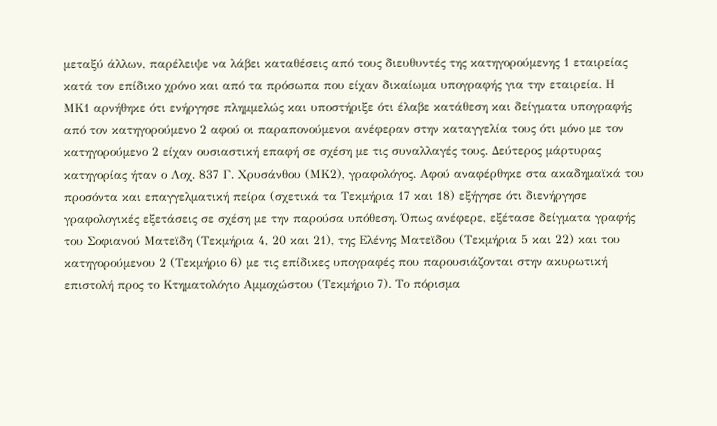μεταξύ άλλων, παρέλειψε να λάβει καταθέσεις από τους διευθυντές της κατηγορούμενης 1 εταιρείας κατά τον επίδικο χρόνο και από τα πρόσωπα που είχαν δικαίωμα υπογραφής για την εταιρεία. Η ΜΚ1 αρνήθηκε ότι ενήργησε πλημμελώς και υποστήριξε ότι έλαβε κατάθεση και δείγματα υπογραφής από τον κατηγορούμενο 2 αφού οι παραπονούμενοι ανέφεραν στην καταγγελία τους ότι μόνο με τον κατηγορούμενο 2 είχαν ουσιαστική επαφή σε σχέση με τις συναλλαγές τους. Δεύτερος μάρτυρας κατηγορίας ήταν ο Λοχ. 837 Γ. Χρυσάνθου (ΜΚ2), γραφολόγος. Αφού αναφέρθηκε στα ακαδημαϊκά του προσόντα και επαγγελματική πείρα (σχετικά τα Τεκμήρια 17 και 18) εξήγησε ότι διενήργησε γραφολογικές εξετάσεις σε σχέση με την παρούσα υπόθεση. Όπως ανέφερε, εξέτασε δείγματα γραφής του Σοφιανού Ματεϊδη (Τεκμήρια 4, 20 και 21), της Ελένης Ματεϊδου (Τεκμήρια 5 και 22) και του κατηγορούμενου 2 (Τεκμήριο 6) με τις επίδικες υπογραφές που παρουσιάζονται στην ακυρωτική επιστολή προς το Κτηματολόγιο Αμμοχώστου (Τεκμήριο 7). Το πόρισμα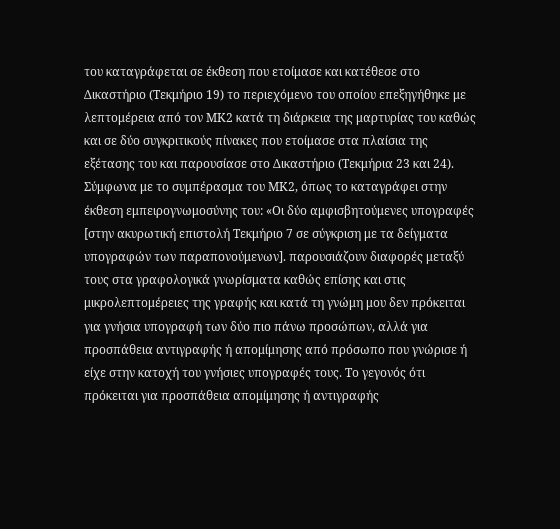του καταγράφεται σε έκθεση που ετοίμασε και κατέθεσε στο Δικαστήριο (Τεκμήριο 19) το περιεχόμενο του οποίου επεξηγήθηκε με λεπτομέρεια από τον ΜΚ2 κατά τη διάρκεια της μαρτυρίας του καθώς και σε δύο συγκριτικούς πίνακες που ετοίμασε στα πλαίσια της εξέτασης του και παρουσίασε στο Δικαστήριο (Τεκμήρια 23 και 24). Σύμφωνα με το συμπέρασμα του ΜΚ2, όπως το καταγράφει στην έκθεση εμπειρογνωμοσύνης του: «Οι δύο αμφισβητούμενες υπογραφές [στην ακυρωτική επιστολή Τεκμήριο 7 σε σύγκριση με τα δείγματα υπογραφών των παραπονούμενων]. παρουσιάζουν διαφορές μεταξύ τους στα γραφολογικά γνωρίσματα καθώς επίσης και στις μικρολεπτομέρειες της γραφής και κατά τη γνώμη μου δεν πρόκειται για γνήσια υπογραφή των δύο πιο πάνω προσώπων, αλλά για προσπάθεια αντιγραφής ή απομίμησης από πρόσωπο που γνώρισε ή είχε στην κατοχή του γνήσιες υπογραφές τους. Το γεγονός ότι πρόκειται για προσπάθεια απομίμησης ή αντιγραφής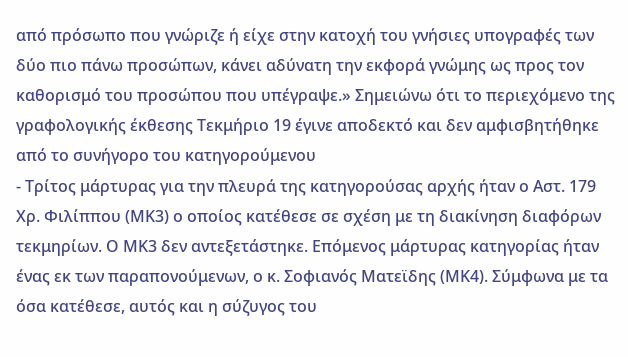από πρόσωπο που γνώριζε ή είχε στην κατοχή του γνήσιες υπογραφές των δύο πιο πάνω προσώπων, κάνει αδύνατη την εκφορά γνώμης ως προς τον καθορισμό του προσώπου που υπέγραψε.» Σημειώνω ότι το περιεχόμενο της γραφολογικής έκθεσης Τεκμήριο 19 έγινε αποδεκτό και δεν αμφισβητήθηκε από το συνήγορο του κατηγορούμενου
- Τρίτος μάρτυρας για την πλευρά της κατηγορούσας αρχής ήταν ο Αστ. 179 Χρ. Φιλίππου (ΜΚ3) ο οποίος κατέθεσε σε σχέση με τη διακίνηση διαφόρων τεκμηρίων. Ο ΜΚ3 δεν αντεξετάστηκε. Επόμενος μάρτυρας κατηγορίας ήταν ένας εκ των παραπονούμενων, ο κ. Σοφιανός Ματεϊδης (ΜΚ4). Σύμφωνα με τα όσα κατέθεσε, αυτός και η σύζυγος του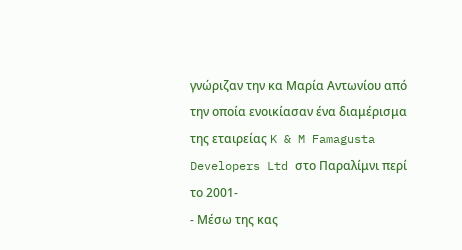γνώριζαν την κα Μαρία Αντωνίου από την οποία ενοικίασαν ένα διαμέρισμα της εταιρείας K & M Famagusta Developers Ltd στο Παραλίμνι περί το 2001-
- Μέσω της κας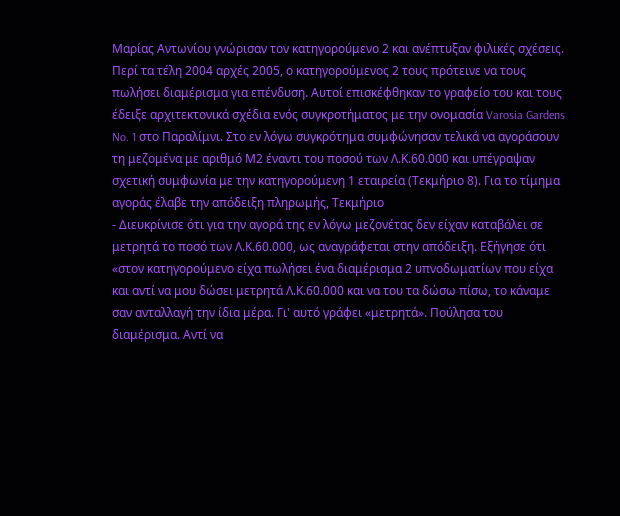Μαρίας Αντωνίου γνώρισαν τον κατηγορούμενο 2 και ανέπτυξαν φιλικές σχέσεις. Περί τα τέλη 2004 αρχές 2005, ο κατηγορούμενος 2 τους πρότεινε να τους πωλήσει διαμέρισμα για επένδυση. Αυτοί επισκέφθηκαν το γραφείο του και τους έδειξε αρχιτεκτονικά σχέδια ενός συγκροτήματος με την ονομασία Varosia Gardens No. 1 στο Παραλίμνι. Στο εν λόγω συγκρότημα συμφώνησαν τελικά να αγοράσουν τη μεζομένα με αριθμό Μ2 έναντι του ποσού των Λ.Κ.60.000 και υπέγραψαν σχετική συμφωνία με την κατηγορούμενη 1 εταιρεία (Τεκμήριο 8). Για το τίμημα αγοράς έλαβε την απόδειξη πληρωμής, Τεκμήριο
- Διευκρίνισε ότι για την αγορά της εν λόγω μεζονέτας δεν είχαν καταβάλει σε μετρητά το ποσό των Λ.Κ.60.000, ως αναγράφεται στην απόδειξη. Εξήγησε ότι «στον κατηγορούμενο είχα πωλήσει ένα διαμέρισμα 2 υπνοδωματίων που είχα και αντί να μου δώσει μετρητά Λ.Κ.60.000 και να του τα δώσω πίσω, το κάναμε σαν ανταλλαγή την ίδια μέρα. Γι' αυτό γράφει «μετρητά». Πούλησα του διαμέρισμα. Αντί να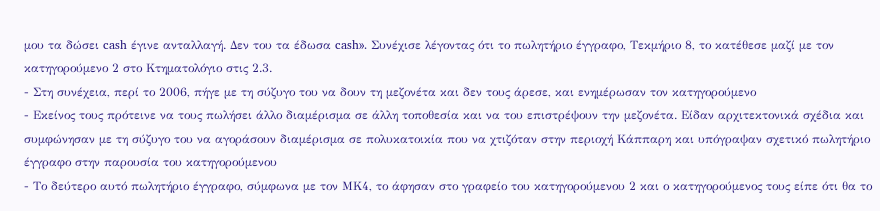μου τα δώσει cash έγινε ανταλλαγή. Δεν του τα έδωσα cash». Συνέχισε λέγοντας ότι το πωλητήριο έγγραφο, Τεκμήριο 8, το κατέθεσε μαζί με τον κατηγορούμενο 2 στο Κτηματολόγιο στις 2.3.
- Στη συνέχεια, περί το 2006, πήγε με τη σύζυγο του να δουν τη μεζονέτα και δεν τους άρεσε, και ενημέρωσαν τον κατηγορούμενο
- Εκείνος τους πρότεινε να τους πωλήσει άλλο διαμέρισμα σε άλλη τοποθεσία και να του επιστρέψουν την μεζονέτα. Είδαν αρχιτεκτονικά σχέδια και συμφώνησαν με τη σύζυγο του να αγοράσουν διαμέρισμα σε πολυκατοικία που να χτιζόταν στην περιοχή Κάππαρη και υπόγραψαν σχετικό πωλητήριο έγγραφο στην παρουσία του κατηγορούμενου
- Το δεύτερο αυτό πωλητήριο έγγραφο, σύμφωνα με τον ΜΚ4, το άφησαν στο γραφείο του κατηγορούμενου 2 και ο κατηγορούμενος τους είπε ότι θα το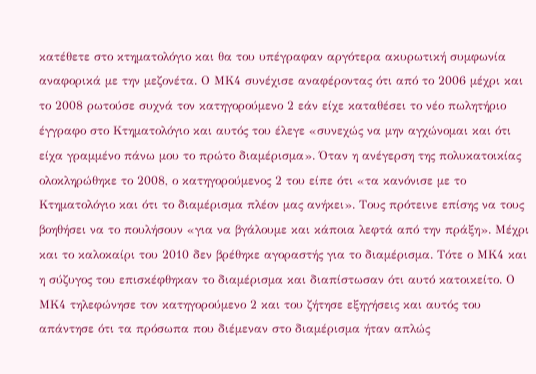κατέθετε στο κτηματολόγιο και θα του υπέγραφαν αργότερα ακυρωτική συμφωνία αναφορικά με την μεζονέτα. Ο ΜΚ4 συνέχισε αναφέροντας ότι από το 2006 μέχρι και το 2008 ρωτούσε συχνά τον κατηγορούμενο 2 εάν είχε καταθέσει το νέο πωλητήριο έγγραφο στο Κτηματολόγιο και αυτός του έλεγε «συνεχώς να μην αγχώνομαι και ότι είχα γραμμένο πάνω μου το πρώτο διαμέρισμα». Όταν η ανέγερση της πολυκατοικίας ολοκληρώθηκε το 2008, ο κατηγορούμενος 2 του είπε ότι «τα κανόνισε με το Κτηματολόγιο και ότι το διαμέρισμα πλέον μας ανήκει». Τους πρότεινε επίσης να τους βοηθήσει να το πουλήσουν «για να βγάλουμε και κάποια λεφτά από την πράξη». Μέχρι και το καλοκαίρι του 2010 δεν βρέθηκε αγοραστής για το διαμέρισμα. Τότε ο ΜΚ4 και η σύζυγος του επισκέφθηκαν το διαμέρισμα και διαπίστωσαν ότι αυτό κατοικείτο. Ο ΜΚ4 τηλεφώνησε τον κατηγορούμενο 2 και του ζήτησε εξηγήσεις και αυτός του απάντησε ότι τα πρόσωπα που διέμεναν στο διαμέρισμα ήταν απλώς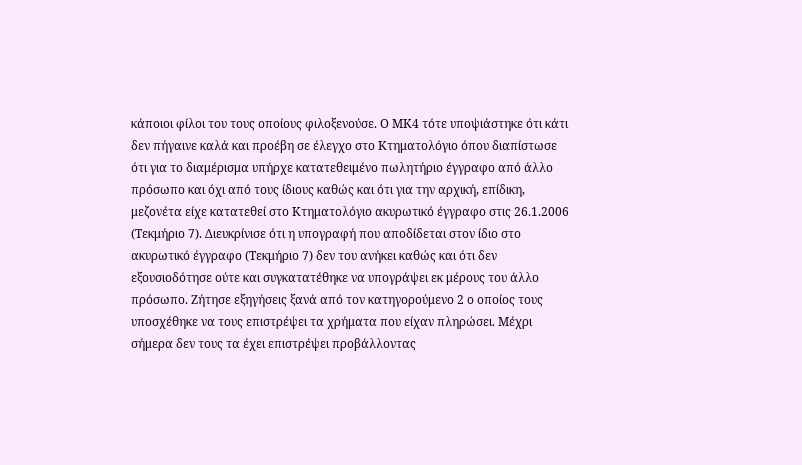κάποιοι φίλοι του τους οποίους φιλοξενούσε. Ο ΜΚ4 τότε υποψιάστηκε ότι κάτι δεν πήγαινε καλά και προέβη σε έλεγχο στο Κτηματολόγιο όπου διαπίστωσε ότι για το διαμέρισμα υπήρχε κατατεθειμένο πωλητήριο έγγραφο από άλλο πρόσωπο και όχι από τους ίδιους καθώς και ότι για την αρχική, επίδικη, μεζονέτα είχε κατατεθεί στο Κτηματολόγιο ακυρωτικό έγγραφο στις 26.1.2006 (Τεκμήριο 7). Διευκρίνισε ότι η υπογραφή που αποδίδεται στον ίδιο στο ακυρωτικό έγγραφο (Τεκμήριο 7) δεν του ανήκει καθώς και ότι δεν εξουσιοδότησε ούτε και συγκατατέθηκε να υπογράψει εκ μέρους του άλλο πρόσωπο. Ζήτησε εξηγήσεις ξανά από τον κατηγορούμενο 2 ο οποίος τους υποσχέθηκε να τους επιστρέψει τα χρήματα που είχαν πληρώσει. Μέχρι σήμερα δεν τους τα έχει επιστρέψει προβάλλοντας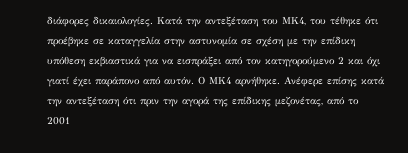διάφορες δικαιολογίες. Κατά την αντεξέταση του ΜΚ4, του τέθηκε ότι προέβηκε σε καταγγελία στην αστυνομία σε σχέση με την επίδικη υπόθεση εκβιαστικά για να εισπράξει από τον κατηγορούμενο 2 και όχι γιατί έχει παράπονο από αυτόν. Ο ΜΚ4 αρνήθηκε. Ανέφερε επίσης κατά την αντεξέταση ότι πριν την αγορά της επίδικης μεζονέτας, από το 2001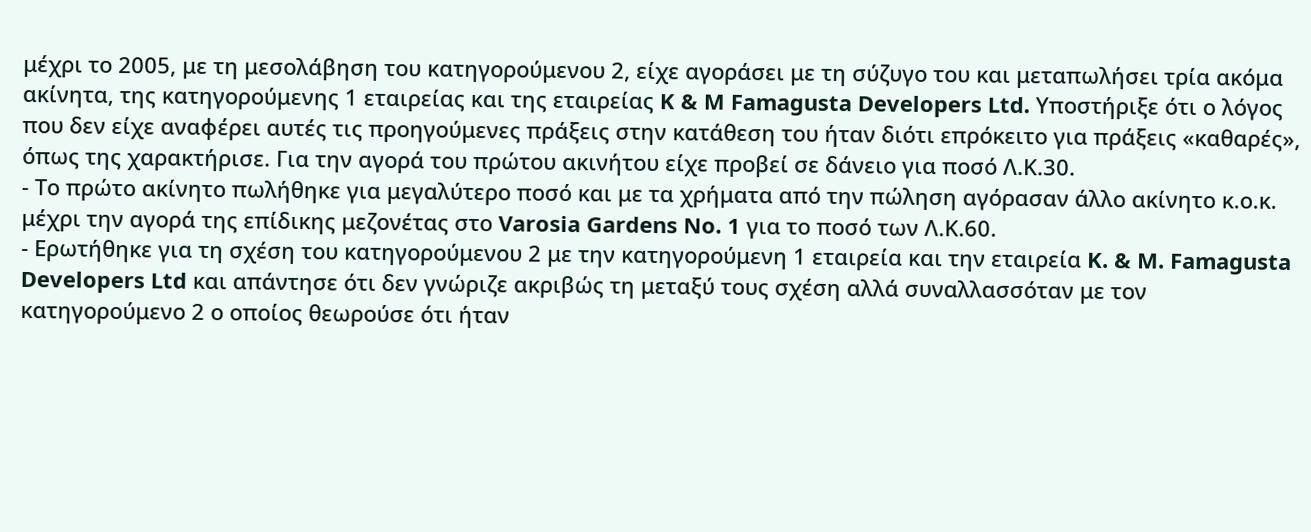μέχρι το 2005, με τη μεσολάβηση του κατηγορούμενου 2, είχε αγοράσει με τη σύζυγο του και μεταπωλήσει τρία ακόμα ακίνητα, της κατηγορούμενης 1 εταιρείας και της εταιρείας K & M Famagusta Developers Ltd. Υποστήριξε ότι ο λόγος που δεν είχε αναφέρει αυτές τις προηγούμενες πράξεις στην κατάθεση του ήταν διότι επρόκειτο για πράξεις «καθαρές», όπως της χαρακτήρισε. Για την αγορά του πρώτου ακινήτου είχε προβεί σε δάνειο για ποσό Λ.Κ.30.
- Το πρώτο ακίνητο πωλήθηκε για μεγαλύτερο ποσό και με τα χρήματα από την πώληση αγόρασαν άλλο ακίνητο κ.ο.κ. μέχρι την αγορά της επίδικης μεζονέτας στο Varosia Gardens No. 1 για το ποσό των Λ.Κ.60.
- Ερωτήθηκε για τη σχέση του κατηγορούμενου 2 με την κατηγορούμενη 1 εταιρεία και την εταιρεία K. & M. Famagusta Developers Ltd και απάντησε ότι δεν γνώριζε ακριβώς τη μεταξύ τους σχέση αλλά συναλλασσόταν με τον κατηγορούμενο 2 ο οποίος θεωρούσε ότι ήταν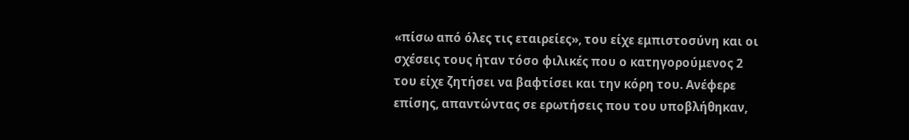«πίσω από όλες τις εταιρείες», του είχε εμπιστοσύνη και οι σχέσεις τους ήταν τόσο φιλικές που ο κατηγορούμενος 2 του είχε ζητήσει να βαφτίσει και την κόρη του. Ανέφερε επίσης, απαντώντας σε ερωτήσεις που του υποβλήθηκαν,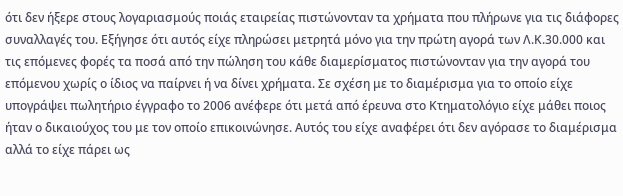ότι δεν ήξερε στους λογαριασμούς ποιάς εταιρείας πιστώνονταν τα χρήματα που πλήρωνε για τις διάφορες συναλλαγές του. Εξήγησε ότι αυτός είχε πληρώσει μετρητά μόνο για την πρώτη αγορά των Λ.Κ.30.000 και τις επόμενες φορές τα ποσά από την πώληση του κάθε διαμερίσματος πιστώνονταν για την αγορά του επόμενου χωρίς ο ίδιος να παίρνει ή να δίνει χρήματα. Σε σχέση με το διαμέρισμα για το οποίο είχε υπογράψει πωλητήριο έγγραφο το 2006 ανέφερε ότι μετά από έρευνα στο Κτηματολόγιο είχε μάθει ποιος ήταν ο δικαιούχος του με τον οποίο επικοινώνησε. Αυτός του είχε αναφέρει ότι δεν αγόρασε το διαμέρισμα αλλά το είχε πάρει ως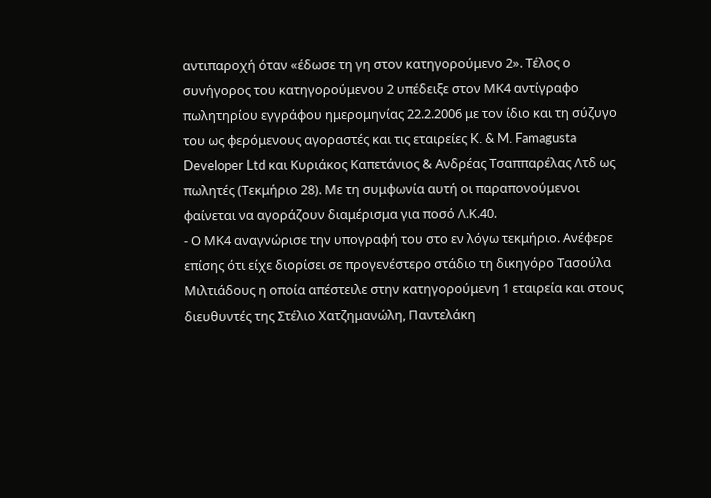αντιπαροχή όταν «έδωσε τη γη στον κατηγορούμενο 2». Τέλος ο συνήγορος του κατηγορούμενου 2 υπέδειξε στον ΜΚ4 αντίγραφο πωλητηρίου εγγράφου ημερομηνίας 22.2.2006 με τον ίδιο και τη σύζυγο του ως φερόμενους αγοραστές και τις εταιρείες K. & M. Famagusta Developer Ltd και Κυριάκος Καπετάνιος & Ανδρέας Τσαππαρέλας Λτδ ως πωλητές (Τεκμήριο 28). Με τη συμφωνία αυτή οι παραπονούμενοι φαίνεται να αγοράζουν διαμέρισμα για ποσό Λ.Κ.40.
- Ο ΜΚ4 αναγνώρισε την υπογραφή του στο εν λόγω τεκμήριο. Ανέφερε επίσης ότι είχε διορίσει σε προγενέστερο στάδιο τη δικηγόρο Τασούλα Μιλτιάδους η οποία απέστειλε στην κατηγορούμενη 1 εταιρεία και στους διευθυντές της Στέλιο Χατζημανώλη, Παντελάκη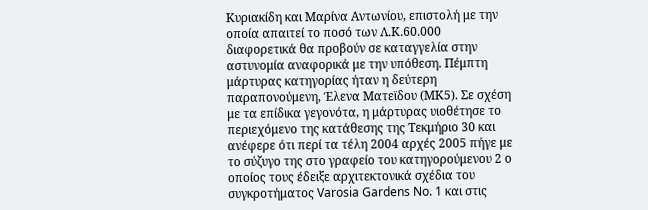Κυριακίδη και Μαρίνα Αντωνίου, επιστολή με την οποία απαιτεί το ποσό των Λ.Κ.60.000 διαφορετικά θα προβούν σε καταγγελία στην αστυνομία αναφορικά με την υπόθεση. Πέμπτη μάρτυρας κατηγορίας ήταν η δεύτερη παραπονούμενη, Έλενα Ματεϊδου (ΜΚ5). Σε σχέση με τα επίδικα γεγονότα, η μάρτυρας υιοθέτησε το περιεχόμενο της κατάθεσης της Τεκμήριο 30 και ανέφερε ότι περί τα τέλη 2004 αρχές 2005 πήγε με το σύζυγο της στο γραφείο του κατηγορούμενου 2 ο οποίος τους έδειξε αρχιτεκτονικά σχέδια του συγκροτήματος Varosia Gardens No. 1 και στις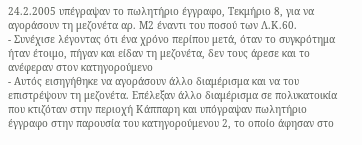24.2.2005 υπέγραψαν το πωλητήριο έγγραφο, Τεκμήριο 8, για να αγοράσουν τη μεζονέτα αρ. Μ2 έναντι του ποσού των Λ.Κ.60.
- Συνέχισε λέγοντας ότι ένα χρόνο περίπου μετά, όταν το συγκρότημα ήταν έτοιμο, πήγαν και είδαν τη μεζονέτα, δεν τους άρεσε και το ανέφεραν στον κατηγορούμενο
- Αυτός εισηγήθηκε να αγοράσουν άλλο διαμέρισμα και να του επιστρέψουν τη μεζονέτα. Επέλεξαν άλλο διαμέρισμα σε πολυκατοικία που κτιζόταν στην περιοχή Κάππαρη και υπόγραψαν πωλητήριο έγγραφο στην παρουσία του κατηγορούμενου 2, το οποίο άφησαν στο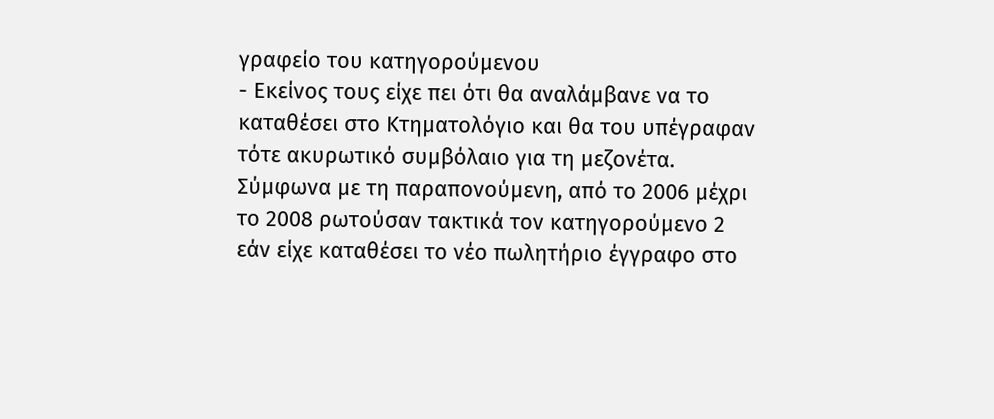γραφείο του κατηγορούμενου
- Εκείνος τους είχε πει ότι θα αναλάμβανε να το καταθέσει στο Κτηματολόγιο και θα του υπέγραφαν τότε ακυρωτικό συμβόλαιο για τη μεζονέτα. Σύμφωνα με τη παραπονούμενη, από το 2006 μέχρι το 2008 ρωτούσαν τακτικά τον κατηγορούμενο 2 εάν είχε καταθέσει το νέο πωλητήριο έγγραφο στο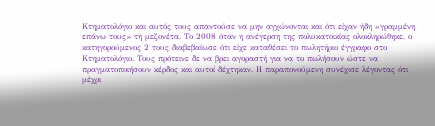Κτηματολόγιο και αυτός τους απαντούσε να μην αγχώνονται και ότι είχαν ήδη «γραμμένη επάνω τους» τη μεζονέτα. Το 2008 όταν η ανέγερση της πολυκατοικίας ολοκληρώθηκε, ο κατηγορούμενος 2 τους διαβεβαίωσε ότι είχε καταθέσει το πωλητήριο έγγραφο στο Κτηματολόγιο. Τους πρότεινε δε να βρει αγοραστή για να το πωλήσουν ώστε να πραγματοποιήσουν κέρδος και αυτοί δέχτηκαν. Η παραπονούμενη συνέχισε λέγοντας ότι μέχρι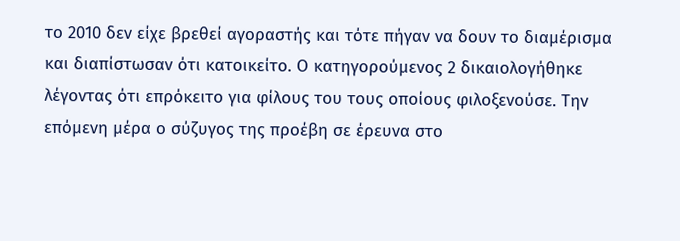το 2010 δεν είχε βρεθεί αγοραστής και τότε πήγαν να δουν το διαμέρισμα και διαπίστωσαν ότι κατοικείτο. Ο κατηγορούμενος 2 δικαιολογήθηκε λέγοντας ότι επρόκειτο για φίλους του τους οποίους φιλοξενούσε. Την επόμενη μέρα ο σύζυγος της προέβη σε έρευνα στο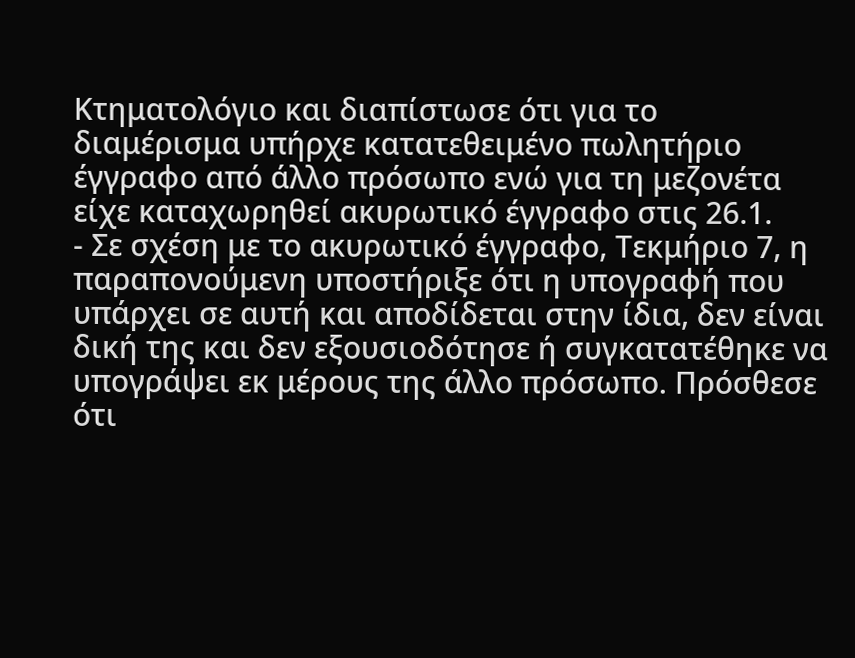Κτηματολόγιο και διαπίστωσε ότι για το διαμέρισμα υπήρχε κατατεθειμένο πωλητήριο έγγραφο από άλλο πρόσωπο ενώ για τη μεζονέτα είχε καταχωρηθεί ακυρωτικό έγγραφο στις 26.1.
- Σε σχέση με το ακυρωτικό έγγραφο, Τεκμήριο 7, η παραπονούμενη υποστήριξε ότι η υπογραφή που υπάρχει σε αυτή και αποδίδεται στην ίδια, δεν είναι δική της και δεν εξουσιοδότησε ή συγκατατέθηκε να υπογράψει εκ μέρους της άλλο πρόσωπο. Πρόσθεσε ότι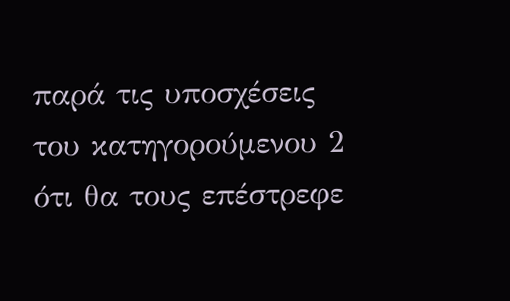παρά τις υποσχέσεις του κατηγορούμενου 2 ότι θα τους επέστρεφε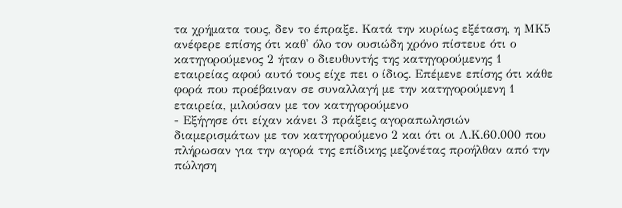τα χρήματα τους, δεν το έπραξε. Κατά την κυρίως εξέταση, η ΜΚ5 ανέφερε επίσης ότι καθ' όλο τον ουσιώδη χρόνο πίστευε ότι ο κατηγορούμενος 2 ήταν ο διευθυντής της κατηγορούμενης 1 εταιρείας αφού αυτό τους είχε πει ο ίδιος. Επέμενε επίσης ότι κάθε φορά που προέβαιναν σε συναλλαγή με την κατηγορούμενη 1 εταιρεία, μιλούσαν με τον κατηγορούμενο
- Εξήγησε ότι είχαν κάνει 3 πράξεις αγοραπωλησιών διαμερισμάτων με τον κατηγορούμενο 2 και ότι οι Λ.Κ.60.000 που πλήρωσαν για την αγορά της επίδικης μεζονέτας προήλθαν από την πώληση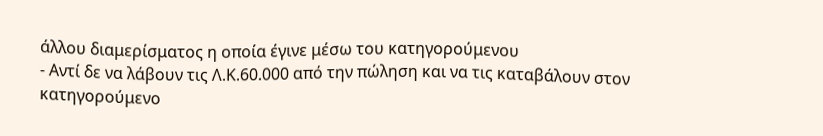άλλου διαμερίσματος η οποία έγινε μέσω του κατηγορούμενου
- Αντί δε να λάβουν τις Λ.Κ.60.000 από την πώληση και να τις καταβάλουν στον κατηγορούμενο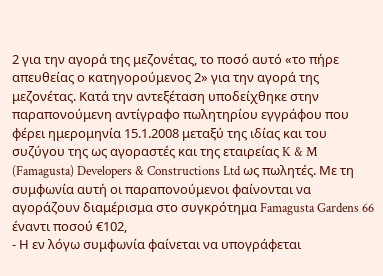2 για την αγορά της μεζονέτας, το ποσό αυτό «το πήρε απευθείας ο κατηγορούμενος 2» για την αγορά της μεζονέτας. Κατά την αντεξέταση υποδείχθηκε στην παραπονούμενη αντίγραφο πωλητηρίου εγγράφου που φέρει ημερομηνία 15.1.2008 μεταξύ της ιδίας και του συζύγου της ως αγοραστές και της εταιρείας K & M (Famagusta) Developers & Constructions Ltd ως πωλητές. Με τη συμφωνία αυτή οι παραπονούμενοι φαίνονται να αγοράζουν διαμέρισμα στο συγκρότημα Famagusta Gardens 66 έναντι ποσού €102,
- Η εν λόγω συμφωνία φαίνεται να υπογράφεται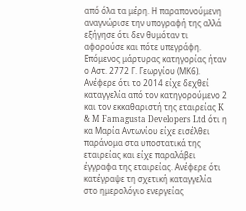από όλα τα μέρη. Η παραπονούμενη αναγνώρισε την υπογραφή της αλλά εξήγησε ότι δεν θυμόταν τι αφορούσε και πότε υπεγράφη. Επόμενος μάρτυρας κατηγορίας ήταν ο Αστ. 2772 Γ. Γεωργίου (ΜΚ6). Ανέφερε ότι το 2014 είχε δεχθεί καταγγελία από τον κατηγορούμενο 2 και τον εκκαθαριστή της εταιρείας K & M Famagusta Developers Ltd ότι η κα Μαρία Αντωνίου είχε εισέλθει παράνομα στα υποστατικά της εταιρείας και είχε παραλάβει έγγραφα της εταιρείας. Ανέφερε ότι κατέγραψε τη σχετική καταγγελία στο ημερολόγιο ενεργείας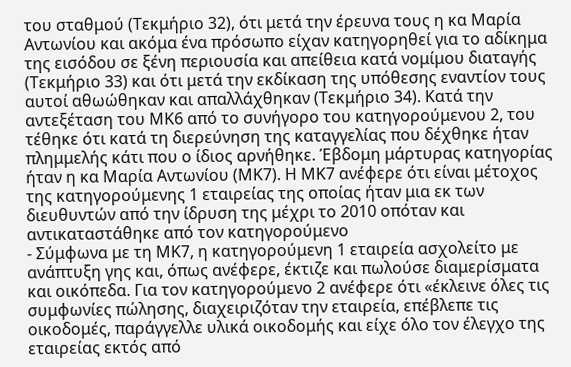του σταθμού (Τεκμήριο 32), ότι μετά την έρευνα τους η κα Μαρία Αντωνίου και ακόμα ένα πρόσωπο είχαν κατηγορηθεί για το αδίκημα της εισόδου σε ξένη περιουσία και απείθεια κατά νομίμου διαταγής (Τεκμήριο 33) και ότι μετά την εκδίκαση της υπόθεσης εναντίον τους αυτοί αθωώθηκαν και απαλλάχθηκαν (Τεκμήριο 34). Κατά την αντεξέταση του ΜΚ6 από το συνήγορο του κατηγορούμενου 2, του τέθηκε ότι κατά τη διερεύνηση της καταγγελίας που δέχθηκε ήταν πλημμελής κάτι που ο ίδιος αρνήθηκε. Έβδομη μάρτυρας κατηγορίας ήταν η κα Μαρία Αντωνίου (ΜΚ7). Η ΜΚ7 ανέφερε ότι είναι μέτοχος της κατηγορούμενης 1 εταιρείας της οποίας ήταν μια εκ των διευθυντών από την ίδρυση της μέχρι το 2010 οπόταν και αντικαταστάθηκε από τον κατηγορούμενο
- Σύμφωνα με τη ΜΚ7, η κατηγορούμενη 1 εταιρεία ασχολείτο με ανάπτυξη γης και, όπως ανέφερε, έκτιζε και πωλούσε διαμερίσματα και οικόπεδα. Για τον κατηγορούμενο 2 ανέφερε ότι «έκλεινε όλες τις συμφωνίες πώλησης, διαχειριζόταν την εταιρεία, επέβλεπε τις οικοδομές, παράγγελλε υλικά οικοδομής και είχε όλο τον έλεγχο της εταιρείας εκτός από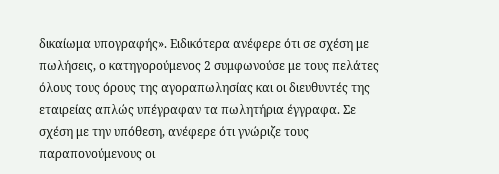δικαίωμα υπογραφής». Ειδικότερα ανέφερε ότι σε σχέση με πωλήσεις, ο κατηγορούμενος 2 συμφωνούσε με τους πελάτες όλους τους όρους της αγοραπωλησίας και οι διευθυντές της εταιρείας απλώς υπέγραφαν τα πωλητήρια έγγραφα. Σε σχέση με την υπόθεση, ανέφερε ότι γνώριζε τους παραπονούμενους οι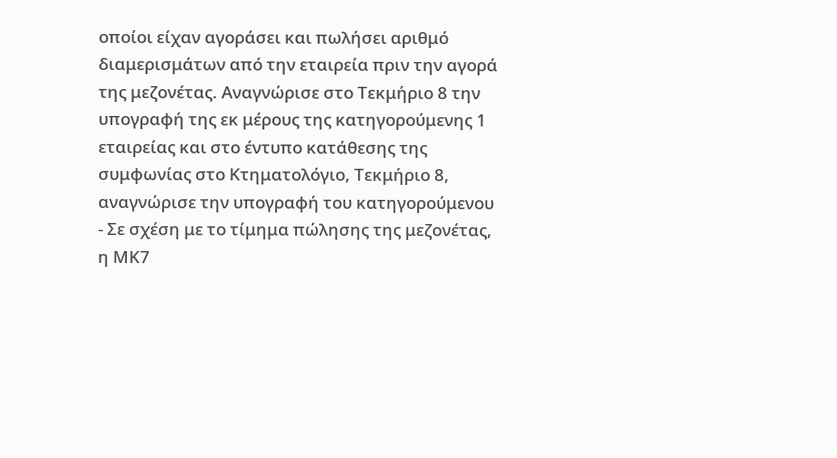οποίοι είχαν αγοράσει και πωλήσει αριθμό διαμερισμάτων από την εταιρεία πριν την αγορά της μεζονέτας. Αναγνώρισε στο Τεκμήριο 8 την υπογραφή της εκ μέρους της κατηγορούμενης 1 εταιρείας και στο έντυπο κατάθεσης της συμφωνίας στο Κτηματολόγιο, Τεκμήριο 8, αναγνώρισε την υπογραφή του κατηγορούμενου
- Σε σχέση με το τίμημα πώλησης της μεζονέτας, η ΜΚ7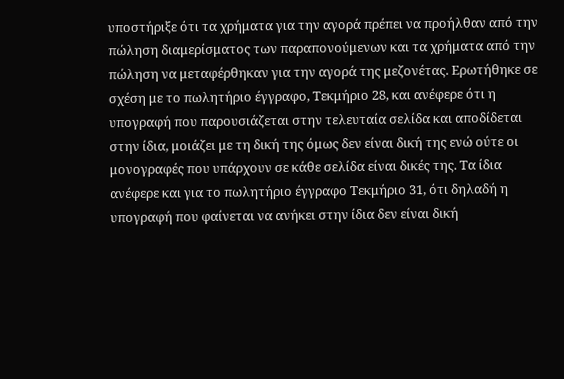υποστήριξε ότι τα χρήματα για την αγορά πρέπει να προήλθαν από την πώληση διαμερίσματος των παραπονούμενων και τα χρήματα από την πώληση να μεταφέρθηκαν για την αγορά της μεζονέτας. Ερωτήθηκε σε σχέση με το πωλητήριο έγγραφο, Τεκμήριο 28, και ανέφερε ότι η υπογραφή που παρουσιάζεται στην τελευταία σελίδα και αποδίδεται στην ίδια, μοιάζει με τη δική της όμως δεν είναι δική της ενώ ούτε οι μονογραφές που υπάρχουν σε κάθε σελίδα είναι δικές της. Τα ίδια ανέφερε και για το πωλητήριο έγγραφο Τεκμήριο 31, ότι δηλαδή η υπογραφή που φαίνεται να ανήκει στην ίδια δεν είναι δική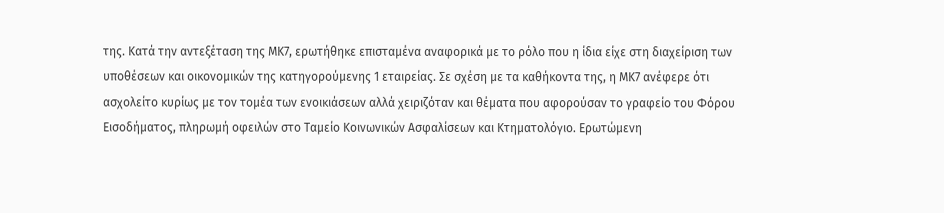της. Κατά την αντεξέταση της ΜΚ7, ερωτήθηκε επισταμένα αναφορικά με το ρόλο που η ίδια είχε στη διαχείριση των υποθέσεων και οικονομικών της κατηγορούμενης 1 εταιρείας. Σε σχέση με τα καθήκοντα της, η ΜΚ7 ανέφερε ότι ασχολείτο κυρίως με τον τομέα των ενοικιάσεων αλλά χειριζόταν και θέματα που αφορούσαν το γραφείο του Φόρου Εισοδήματος, πληρωμή οφειλών στο Ταμείο Κοινωνικών Ασφαλίσεων και Κτηματολόγιο. Ερωτώμενη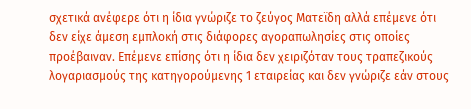σχετικά ανέφερε ότι η ίδια γνώριζε το ζεύγος Ματεϊδη αλλά επέμενε ότι δεν είχε άμεση εμπλοκή στις διάφορες αγοραπωλησίες στις οποίες προέβαιναν. Επέμενε επίσης ότι η ίδια δεν χειριζόταν τους τραπεζικούς λογαριασμούς της κατηγορούμενης 1 εταιρείας και δεν γνώριζε εάν στους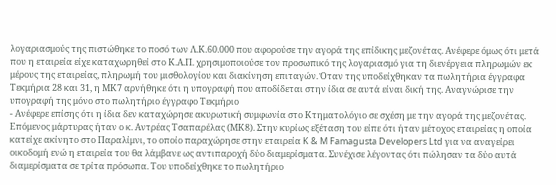λογαριασμούς της πιστώθηκε το ποσό των Λ.Κ.60.000 που αφορούσε την αγορά της επίδικης μεζονέτας. Ανέφερε όμως ότι μετά που η εταιρεία είχε καταχωρηθεί στο Κ.Α.Π. χρησιμοποιούσε τον προσωπικό της λογαριασμό για τη διενέργεια πληρωμών εκ μέρους της εταιρείας, πληρωμή του μισθολογίου και διακίνηση επιταγών. Όταν της υποδείχθηκαν τα πωλητήρια έγγραφα Τεκμήρια 28 και 31, η ΜΚ7 αρνήθηκε ότι η υπογραφή που αποδίδεται στην ίδια σε αυτά είναι δική της. Αναγνώρισε την υπογραφή της μόνο στο πωλητήριο έγγραφο Τεκμήριο
- Ανέφερε επίσης ότι η ίδια δεν καταχώρησε ακυρωτική συμφωνία στο Κτηματολόγιο σε σχέση με την αγορά της μεζονέτας. Επόμενος μάρτυρας ήταν ο κ. Αντρέας Τσαπαρέλας (ΜΚ8). Στην κυρίως εξέταση του είπε ότι ήταν μέτοχος εταιρείας η οποία κατείχε ακίνητο στο Παραλίμνι, το οποίο παραχώρησε στην εταιρεία K & M Famagusta Developers Ltd για να αναγείρει οικοδομή ενώ η εταιρεία του θα λάμβανε ως αντιπαροχή δύο διαμερίσματα. Συνέχισε λέγοντας ότι πώλησαν τα δύο αυτά διαμερίσματα σε τρίτα πρόσωπα. Του υποδείχθηκε το πωλητήριο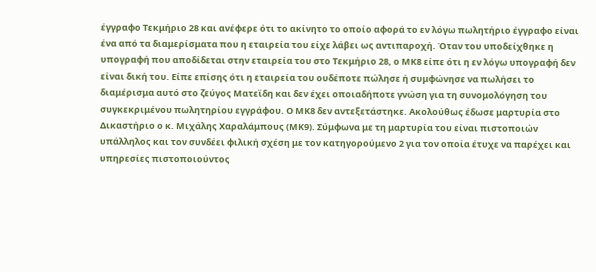έγγραφο Τεκμήριο 28 και ανέφερε ότι το ακίνητο το οποίο αφορά το εν λόγω πωλητήριο έγγραφο είναι ένα από τα διαμερίσματα που η εταιρεία του είχε λάβει ως αντιπαροχή. Όταν του υποδείχθηκε η υπογραφή που αποδίδεται στην εταιρεία του στο Τεκμήριο 28, ο ΜΚ8 είπε ότι η εν λόγω υπογραφή δεν είναι δική του. Είπε επίσης ότι η εταιρεία του ουδέποτε πώλησε ή συμφώνησε να πωλήσει το διαμέρισμα αυτό στο ζεύγος Ματεϊδη και δεν έχει οποιαδήποτε γνώση για τη συνομολόγηση του συγκεκριμένου πωλητηρίου εγγράφου. Ο ΜΚ8 δεν αντεξετάστηκε. Ακολούθως έδωσε μαρτυρία στο Δικαστήριο ο κ. Μιχάλης Χαραλάμπους (ΜΚ9). Σύμφωνα με τη μαρτυρία του είναι πιστοποιών υπάλληλος και τον συνδέει φιλική σχέση με τον κατηγορούμενο 2 για τον οποία έτυχε να παρέχει και υπηρεσίες πιστοποιούντος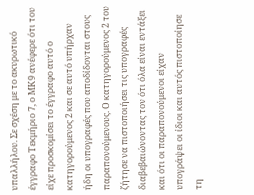υπαλλήλου. Σε σχέση με το ακυρωτικό έγγραφο Τεκμήριο 7, ο ΜΚ9 ανέφερε ότι του είχε προσκομίσει το έγγραφο αυτό ο κατηγορούμενος 2 και σε αυτό υπήρχαν ήδη οι υπογραφές που αποδίδονται στους παραπονούμενους. Ο κατηγορούμενος 2 του ζήτησε να πιστοποιήσει τις υπογραφές διαβεβαιώνοντας τον ότι όλα είναι εντάξει και ότι οι παραπονούμενοι είχαν υπογράψει οι ίδιοι και αυτός πιστοποίησε τη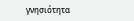γνησιότητα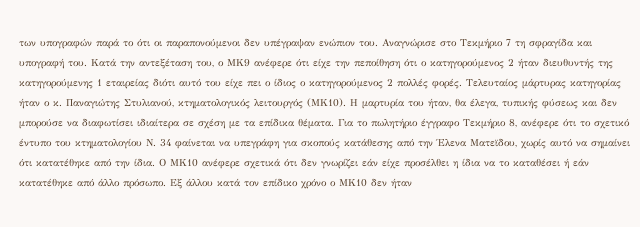των υπογραφών παρά το ότι οι παραπονούμενοι δεν υπέγραψαν ενώπιον του. Αναγνώρισε στο Τεκμήριο 7 τη σφραγίδα και υπογραφή του. Κατά την αντεξέταση του, ο ΜΚ9 ανέφερε ότι είχε την πεποίθηση ότι ο κατηγορούμενος 2 ήταν διευθυντής της κατηγορούμενης 1 εταιρείας διότι αυτό του είχε πει ο ίδιος ο κατηγορούμενος 2 πολλές φορές. Τελευταίος μάρτυρας κατηγορίας ήταν ο κ. Παναγιώτης Στυλιανού, κτηματολογικός λειτουργός (ΜΚ10). Η μαρτυρία του ήταν, θα έλεγα, τυπικής φύσεως και δεν μπορούσε να διαφωτίσει ιδιαίτερα σε σχέση με τα επίδικα θέματα. Για το πωλητήριο έγγραφο Τεκμήριο 8, ανέφερε ότι το σχετικό έντυπο του κτηματολογίου Ν. 34 φαίνεται να υπεγράφη για σκοπούς κατάθεσης από την Έλενα Ματεϊδου, χωρίς αυτό να σημαίνει ότι κατατέθηκε από την ίδια. Ο ΜΚ10 ανέφερε σχετικά ότι δεν γνωρίζει εάν είχε προσέλθει η ίδια να το καταθέσει ή εάν κατατέθηκε από άλλο πρόσωπο. Εξ άλλου κατά τον επίδικο χρόνο ο ΜΚ10 δεν ήταν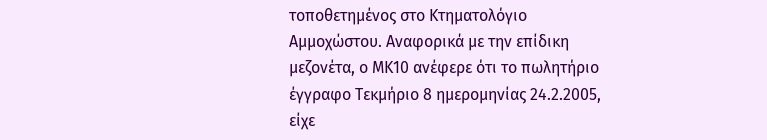τοποθετημένος στο Κτηματολόγιο Αμμοχώστου. Αναφορικά με την επίδικη μεζονέτα, ο ΜΚ10 ανέφερε ότι το πωλητήριο έγγραφο Τεκμήριο 8 ημερομηνίας 24.2.2005, είχε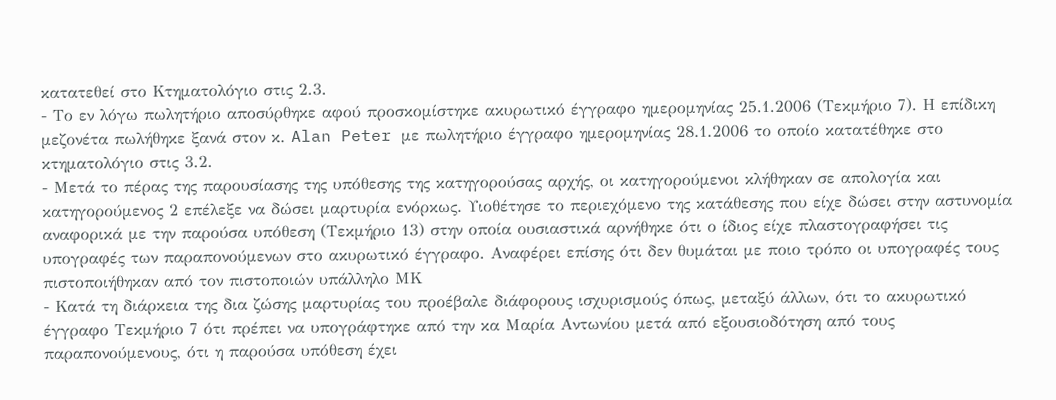κατατεθεί στο Κτηματολόγιο στις 2.3.
- Το εν λόγω πωλητήριο αποσύρθηκε αφού προσκομίστηκε ακυρωτικό έγγραφο ημερομηνίας 25.1.2006 (Τεκμήριο 7). Η επίδικη μεζονέτα πωλήθηκε ξανά στον κ. Alan Peter με πωλητήριο έγγραφο ημερομηνίας 28.1.2006 το οποίο κατατέθηκε στο κτηματολόγιο στις 3.2.
- Μετά το πέρας της παρουσίασης της υπόθεσης της κατηγορούσας αρχής, οι κατηγορούμενοι κλήθηκαν σε απολογία και κατηγορούμενος 2 επέλεξε να δώσει μαρτυρία ενόρκως. Υιοθέτησε το περιεχόμενο της κατάθεσης που είχε δώσει στην αστυνομία αναφορικά με την παρούσα υπόθεση (Τεκμήριο 13) στην οποία ουσιαστικά αρνήθηκε ότι ο ίδιος είχε πλαστογραφήσει τις υπογραφές των παραπονούμενων στο ακυρωτικό έγγραφο. Αναφέρει επίσης ότι δεν θυμάται με ποιο τρόπο οι υπογραφές τους πιστοποιήθηκαν από τον πιστοποιών υπάλληλο ΜΚ
- Κατά τη διάρκεια της δια ζώσης μαρτυρίας του προέβαλε διάφορους ισχυρισμούς όπως, μεταξύ άλλων, ότι το ακυρωτικό έγγραφο Τεκμήριο 7 ότι πρέπει να υπογράφτηκε από την κα Μαρία Αντωνίου μετά από εξουσιοδότηση από τους παραπονούμενους, ότι η παρούσα υπόθεση έχει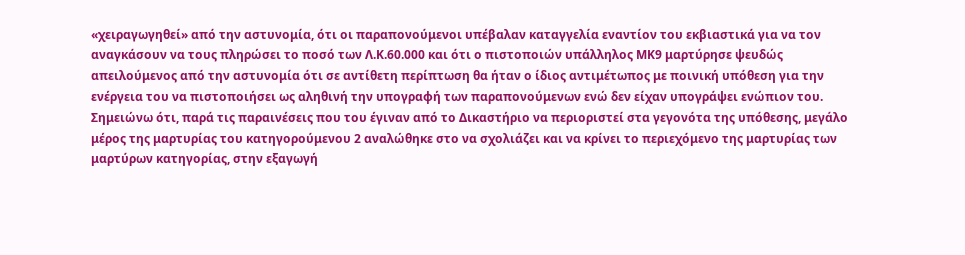«χειραγωγηθεί» από την αστυνομία, ότι οι παραπονούμενοι υπέβαλαν καταγγελία εναντίον του εκβιαστικά για να τον αναγκάσουν να τους πληρώσει το ποσό των Λ.Κ.60.000 και ότι ο πιστοποιών υπάλληλος ΜΚ9 μαρτύρησε ψευδώς απειλούμενος από την αστυνομία ότι σε αντίθετη περίπτωση θα ήταν ο ίδιος αντιμέτωπος με ποινική υπόθεση για την ενέργεια του να πιστοποιήσει ως αληθινή την υπογραφή των παραπονούμενων ενώ δεν είχαν υπογράψει ενώπιον του. Σημειώνω ότι, παρά τις παραινέσεις που του έγιναν από το Δικαστήριο να περιοριστεί στα γεγονότα της υπόθεσης, μεγάλο μέρος της μαρτυρίας του κατηγορούμενου 2 αναλώθηκε στο να σχολιάζει και να κρίνει το περιεχόμενο της μαρτυρίας των μαρτύρων κατηγορίας, στην εξαγωγή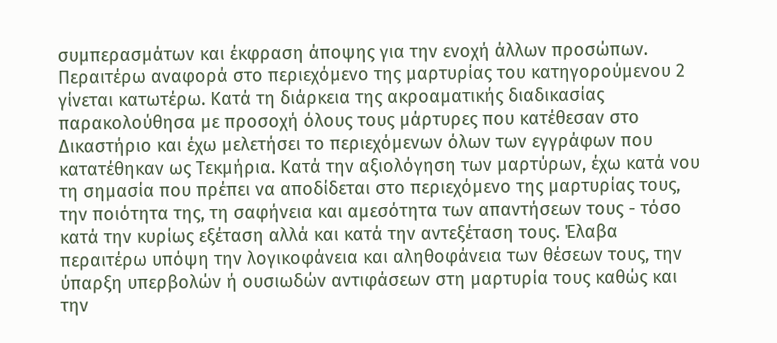συμπερασμάτων και έκφραση άποψης για την ενοχή άλλων προσώπων. Περαιτέρω αναφορά στο περιεχόμενο της μαρτυρίας του κατηγορούμενου 2 γίνεται κατωτέρω. Κατά τη διάρκεια της ακροαματικής διαδικασίας παρακολούθησα με προσοχή όλους τους μάρτυρες που κατέθεσαν στο Δικαστήριο και έχω μελετήσει το περιεχόμενων όλων των εγγράφων που κατατέθηκαν ως Τεκμήρια. Κατά την αξιολόγηση των μαρτύρων, έχω κατά νου τη σημασία που πρέπει να αποδίδεται στο περιεχόμενο της μαρτυρίας τους, την ποιότητα της, τη σαφήνεια και αμεσότητα των απαντήσεων τους - τόσο κατά την κυρίως εξέταση αλλά και κατά την αντεξέταση τους. Έλαβα περαιτέρω υπόψη την λογικοφάνεια και αληθοφάνεια των θέσεων τους, την ύπαρξη υπερβολών ή ουσιωδών αντιφάσεων στη μαρτυρία τους καθώς και την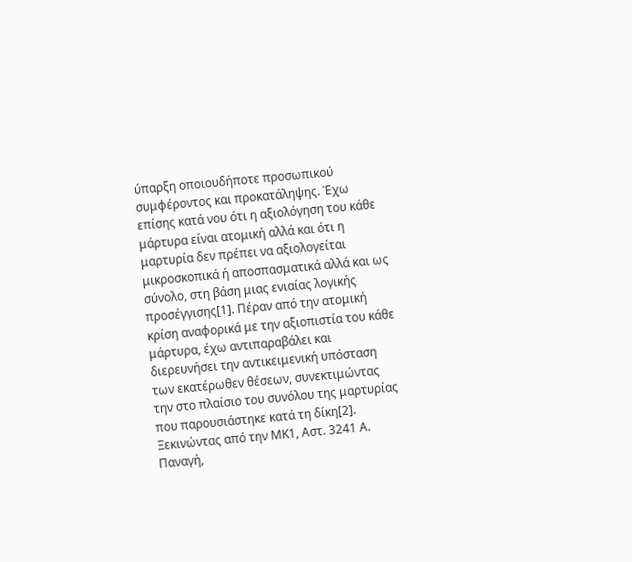ύπαρξη οποιουδήποτε προσωπικού συμφέροντος και προκατάληψης. Έχω επίσης κατά νου ότι η αξιολόγηση του κάθε μάρτυρα είναι ατομική αλλά και ότι η μαρτυρία δεν πρέπει να αξιολογείται μικροσκοπικά ή αποσπασματικά αλλά και ως σύνολο, στη βάση μιας ενιαίας λογικής προσέγγισης[1]. Πέραν από την ατομική κρίση αναφορικά με την αξιοπιστία του κάθε μάρτυρα, έχω αντιπαραβάλει και διερευνήσει την αντικειμενική υπόσταση των εκατέρωθεν θέσεων, συνεκτιμώντας την στο πλαίσιο του συνόλου της μαρτυρίας που παρουσιάστηκε κατά τη δίκη[2]. Ξεκινώντας από την ΜΚ1, Αστ. 3241 Α. Παναγή,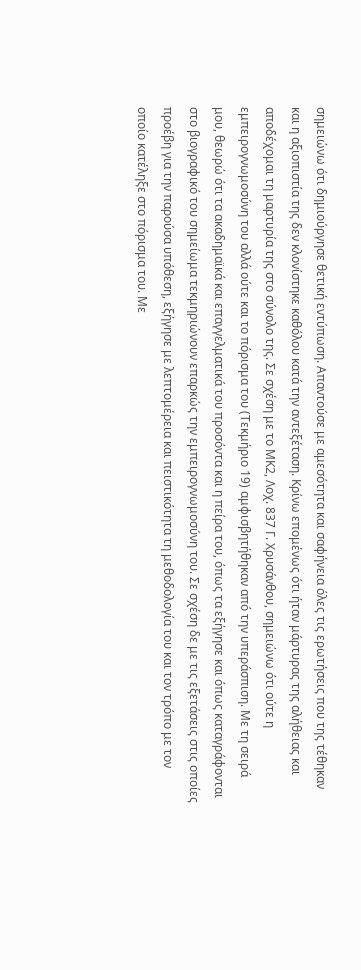σημειώνω ότι δημιούργησε θετική εντύπωση. Απαντούσε με αμεσότητα και σαφήνεια όλες τις ερωτήσεις που της τέθηκαν και η αξιοπιστία της δεν κλονίστηκε καθόλου κατά την αντεξέταση. Κρίνω επομένως ότι ήταν μάρτυρας της αλήθειας και αποδέχομαι τη μαρτυρία της στο σύνολο της. Σε σχέση με το ΜΚ2, Λοχ. 837 Γ. Χρυσάνθου, σημειώνω ότι ούτε η εμπειρογνωμοσύνη του αλλά ούτε και το πόρισμα του (Τεκμήριο 19) αμφισβητήθηκαν από την υπεράσπιση. Με τη σειρά μου, θεωρώ ότι τα ακαδημαϊκά και επαγγελματικά του προσόντα και η πείρα του, όπως τα εξήγησε και όπως καταγράφονται στο βιογραφικό του σημείωμα τεκμηριώνουν επαρκώς την εμπειρογνωμοσύνη του. Σε σχέση δε με τις εξετάσεις στις οποίες προέβη για την παρούσα υπόθεση, εξήγησε με λεπτομέρεια και πειστικότητα τη μεθοδολογία του και τον τρόπο με τον οποίο κατέληξε στο πόρισμα του. Με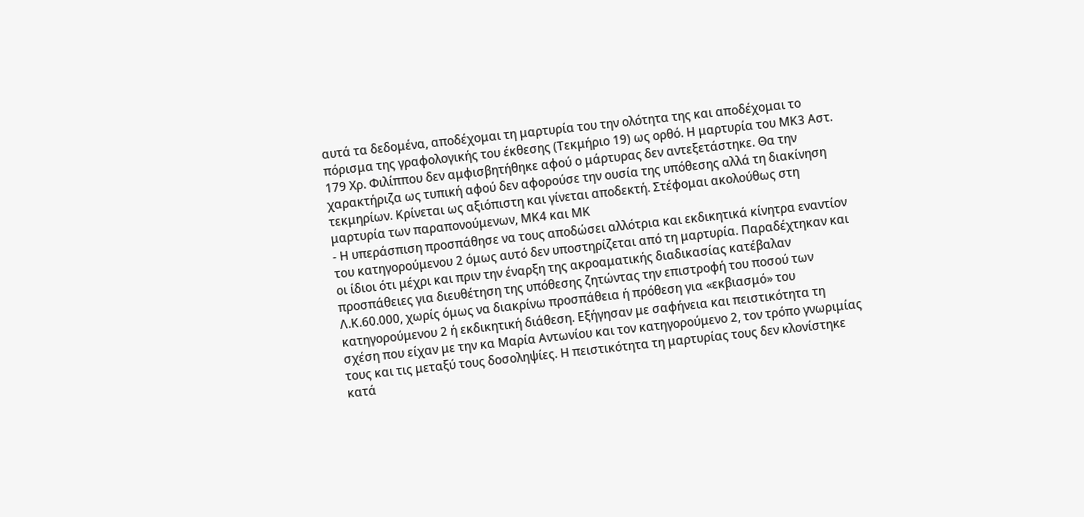αυτά τα δεδομένα, αποδέχομαι τη μαρτυρία του την ολότητα της και αποδέχομαι το πόρισμα της γραφολογικής του έκθεσης (Τεκμήριο 19) ως ορθό. Η μαρτυρία του ΜΚ3 Αστ. 179 Χρ. Φιλίππου δεν αμφισβητήθηκε αφού ο μάρτυρας δεν αντεξετάστηκε. Θα την χαρακτήριζα ως τυπική αφού δεν αφορούσε την ουσία της υπόθεσης αλλά τη διακίνηση τεκμηρίων. Κρίνεται ως αξιόπιστη και γίνεται αποδεκτή. Στέφομαι ακολούθως στη μαρτυρία των παραπονούμενων, ΜΚ4 και ΜΚ
- Η υπεράσπιση προσπάθησε να τους αποδώσει αλλότρια και εκδικητικά κίνητρα εναντίον του κατηγορούμενου 2 όμως αυτό δεν υποστηρίζεται από τη μαρτυρία. Παραδέχτηκαν και οι ίδιοι ότι μέχρι και πριν την έναρξη της ακροαματικής διαδικασίας κατέβαλαν προσπάθειες για διευθέτηση της υπόθεσης ζητώντας την επιστροφή του ποσού των Λ.Κ.60.000, χωρίς όμως να διακρίνω προσπάθεια ή πρόθεση για «εκβιασμό» του κατηγορούμενου 2 ή εκδικητική διάθεση. Εξήγησαν με σαφήνεια και πειστικότητα τη σχέση που είχαν με την κα Μαρία Αντωνίου και τον κατηγορούμενο 2, τον τρόπο γνωριμίας τους και τις μεταξύ τους δοσοληψίες. Η πειστικότητα τη μαρτυρίας τους δεν κλονίστηκε κατά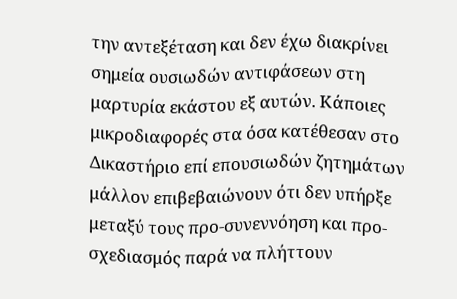την αντεξέταση και δεν έχω διακρίνει σημεία ουσιωδών αντιφάσεων στη μαρτυρία εκάστου εξ αυτών. Κάποιες μικροδιαφορές στα όσα κατέθεσαν στο Δικαστήριο επί επουσιωδών ζητημάτων μάλλον επιβεβαιώνουν ότι δεν υπήρξε μεταξύ τους προ-συνεννόηση και προ-σχεδιασμός παρά να πλήττουν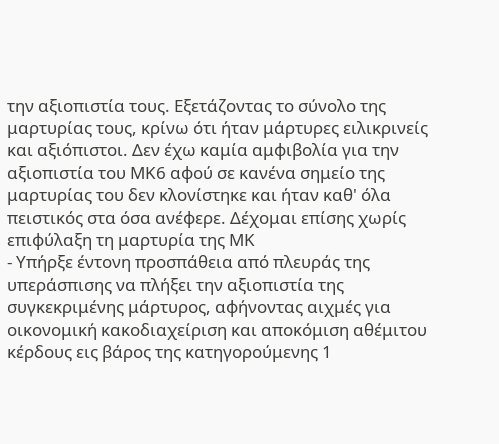την αξιοπιστία τους. Εξετάζοντας το σύνολο της μαρτυρίας τους, κρίνω ότι ήταν μάρτυρες ειλικρινείς και αξιόπιστοι. Δεν έχω καμία αμφιβολία για την αξιοπιστία του ΜΚ6 αφού σε κανένα σημείο της μαρτυρίας του δεν κλονίστηκε και ήταν καθ' όλα πειστικός στα όσα ανέφερε. Δέχομαι επίσης χωρίς επιφύλαξη τη μαρτυρία της ΜΚ
- Υπήρξε έντονη προσπάθεια από πλευράς της υπεράσπισης να πλήξει την αξιοπιστία της συγκεκριμένης μάρτυρος, αφήνοντας αιχμές για οικονομική κακοδιαχείριση και αποκόμιση αθέμιτου κέρδους εις βάρος της κατηγορούμενης 1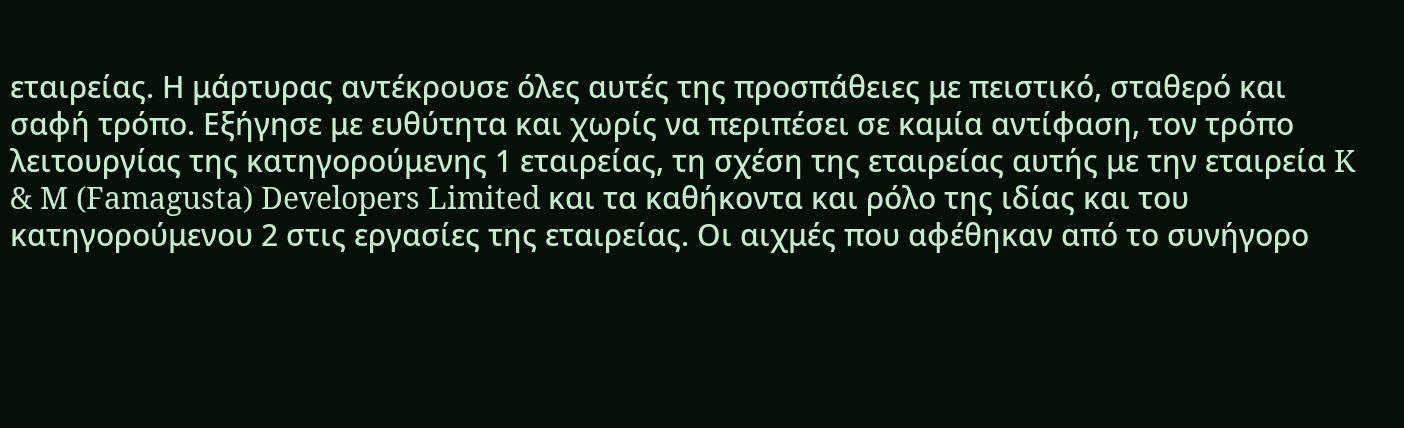εταιρείας. Η μάρτυρας αντέκρουσε όλες αυτές της προσπάθειες με πειστικό, σταθερό και σαφή τρόπο. Εξήγησε με ευθύτητα και χωρίς να περιπέσει σε καμία αντίφαση, τον τρόπο λειτουργίας της κατηγορούμενης 1 εταιρείας, τη σχέση της εταιρείας αυτής με την εταιρεία K & M (Famagusta) Developers Limited και τα καθήκοντα και ρόλο της ιδίας και του κατηγορούμενου 2 στις εργασίες της εταιρείας. Οι αιχμές που αφέθηκαν από το συνήγορο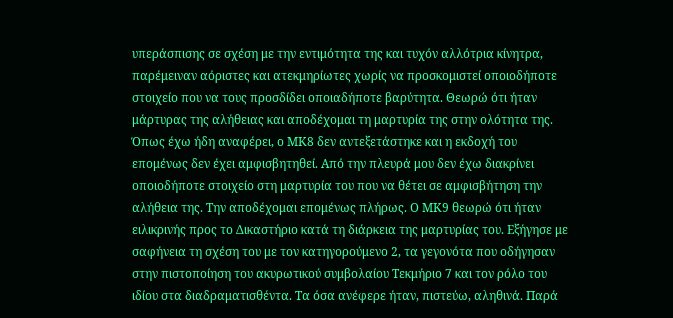υπεράσπισης σε σχέση με την εντιμότητα της και τυχόν αλλότρια κίνητρα, παρέμειναν αόριστες και ατεκμηρίωτες χωρίς να προσκομιστεί οποιοδήποτε στοιχείο που να τους προσδίδει οποιαδήποτε βαρύτητα. Θεωρώ ότι ήταν μάρτυρας της αλήθειας και αποδέχομαι τη μαρτυρία της στην ολότητα της. Όπως έχω ήδη αναφέρει, ο ΜΚ8 δεν αντεξετάστηκε και η εκδοχή του επομένως δεν έχει αμφισβητηθεί. Από την πλευρά μου δεν έχω διακρίνει οποιοδήποτε στοιχείο στη μαρτυρία του που να θέτει σε αμφισβήτηση την αλήθεια της. Την αποδέχομαι επομένως πλήρως. Ο ΜΚ9 θεωρώ ότι ήταν ειλικρινής προς το Δικαστήριο κατά τη διάρκεια της μαρτυρίας του. Εξήγησε με σαφήνεια τη σχέση του με τον κατηγορούμενο 2, τα γεγονότα που οδήγησαν στην πιστοποίηση του ακυρωτικού συμβολαίου Τεκμήριο 7 και τον ρόλο του ιδίου στα διαδραματισθέντα. Τα όσα ανέφερε ήταν, πιστεύω, αληθινά. Παρά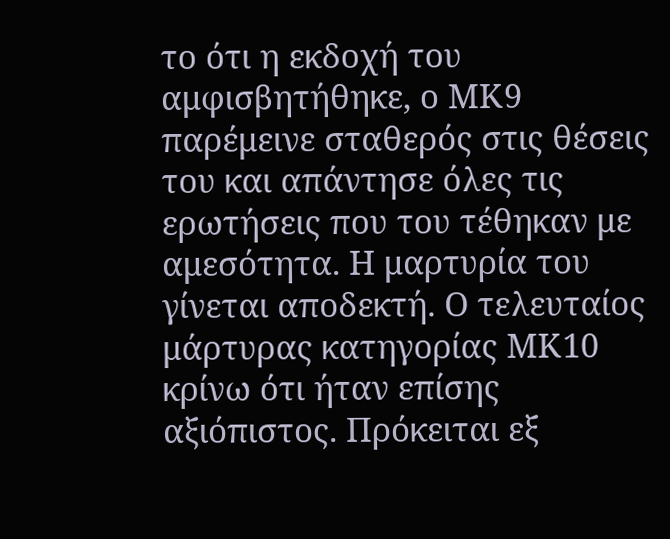το ότι η εκδοχή του αμφισβητήθηκε, ο ΜΚ9 παρέμεινε σταθερός στις θέσεις του και απάντησε όλες τις ερωτήσεις που του τέθηκαν με αμεσότητα. Η μαρτυρία του γίνεται αποδεκτή. Ο τελευταίος μάρτυρας κατηγορίας ΜΚ10 κρίνω ότι ήταν επίσης αξιόπιστος. Πρόκειται εξ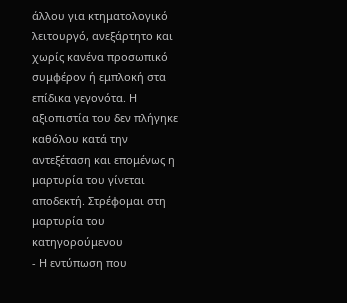άλλου για κτηματολογικό λειτουργό, ανεξάρτητο και χωρίς κανένα προσωπικό συμφέρον ή εμπλοκή στα επίδικα γεγονότα. Η αξιοπιστία του δεν πλήγηκε καθόλου κατά την αντεξέταση και επομένως η μαρτυρία του γίνεται αποδεκτή. Στρέφομαι στη μαρτυρία του κατηγορούμενου
- Η εντύπωση που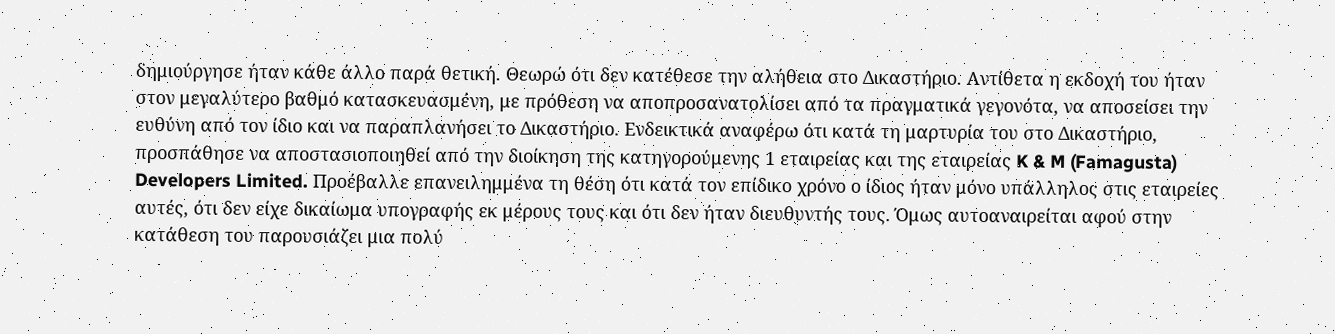δημιούργησε ήταν κάθε άλλο παρά θετική. Θεωρώ ότι δεν κατέθεσε την αλήθεια στο Δικαστήριο. Αντίθετα η εκδοχή του ήταν στον μεγαλύτερο βαθμό κατασκευασμένη, με πρόθεση να αποπροσανατολίσει από τα πραγματικά γεγονότα, να αποσείσει την ευθύνη από τον ίδιο και να παραπλανήσει το Δικαστήριο. Ενδεικτικά αναφέρω ότι κατά τη μαρτυρία του στο Δικαστήριο, προσπάθησε να αποστασιοποιηθεί από την διοίκηση της κατηγορούμενης 1 εταιρείας και της εταιρείας K & M (Famagusta) Developers Limited. Προέβαλλε επανειλημμένα τη θέση ότι κατά τον επίδικο χρόνο ο ίδιος ήταν μόνο υπάλληλος στις εταιρείες αυτές, ότι δεν είχε δικαίωμα υπογραφής εκ μέρους τους και ότι δεν ήταν διευθυντής τους. Όμως αυτοαναιρείται αφού στην κατάθεση του παρουσιάζει μια πολύ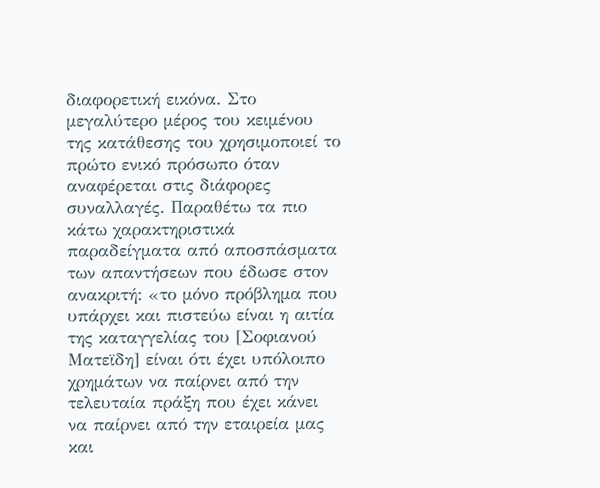διαφορετική εικόνα. Στο μεγαλύτερο μέρος του κειμένου της κατάθεσης του χρησιμοποιεί το πρώτο ενικό πρόσωπο όταν αναφέρεται στις διάφορες συναλλαγές. Παραθέτω τα πιο κάτω χαρακτηριστικά παραδείγματα από αποσπάσματα των απαντήσεων που έδωσε στον ανακριτή: «το μόνο πρόβλημα που υπάρχει και πιστεύω είναι η αιτία της καταγγελίας του [Σοφιανού Ματεϊδη] είναι ότι έχει υπόλοιπο χρημάτων να παίρνει από την τελευταία πράξη που έχει κάνει να παίρνει από την εταιρεία μας και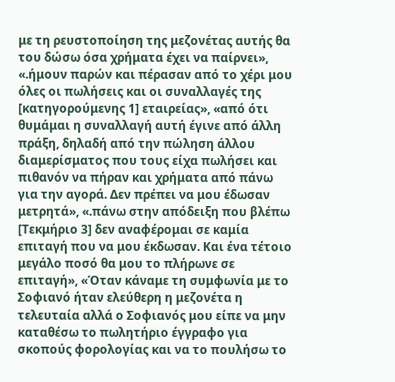με τη ρευστοποίηση της μεζονέτας αυτής θα του δώσω όσα χρήματα έχει να παίρνει», «.ήμουν παρών και πέρασαν από το χέρι μου όλες οι πωλήσεις και οι συναλλαγές της [κατηγορούμενης 1] εταιρείας», «από ότι θυμάμαι η συναλλαγή αυτή έγινε από άλλη πράξη, δηλαδή από την πώληση άλλου διαμερίσματος που τους είχα πωλήσει και πιθανόν να πήραν και χρήματα από πάνω για την αγορά. Δεν πρέπει να μου έδωσαν μετρητά», «.πάνω στην απόδειξη που βλέπω [Τεκμήριο 3] δεν αναφέρομαι σε καμία επιταγή που να μου έκδωσαν. Και ένα τέτοιο μεγάλο ποσό θα μου το πλήρωνε σε επιταγή», «Όταν κάναμε τη συμφωνία με το Σοφιανό ήταν ελεύθερη η μεζονέτα η τελευταία αλλά ο Σοφιανός μου είπε να μην καταθέσω το πωλητήριο έγγραφο για σκοπούς φορολογίας και να το πουλήσω το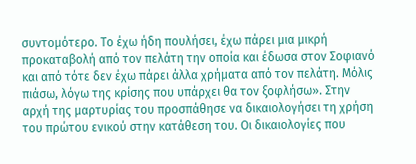συντομότερο. Το έχω ήδη πουλήσει, έχω πάρει μια μικρή προκαταβολή από τον πελάτη την οποία και έδωσα στον Σοφιανό και από τότε δεν έχω πάρει άλλα χρήματα από τον πελάτη. Μόλις πιάσω, λόγω της κρίσης που υπάρχει θα τον ξοφλήσω». Στην αρχή της μαρτυρίας του προσπάθησε να δικαιολογήσει τη χρήση του πρώτου ενικού στην κατάθεση του. Οι δικαιολογίες που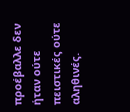προέβαλλε δεν ήταν ούτε πειστικές ούτε αληθινές.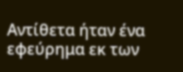Αντίθετα ήταν ένα εφεύρημα εκ των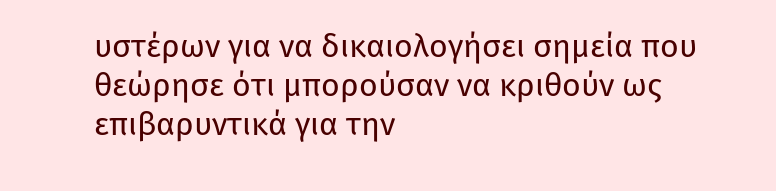υστέρων για να δικαιολογήσει σημεία που θεώρησε ότι μπορούσαν να κριθούν ως επιβαρυντικά για την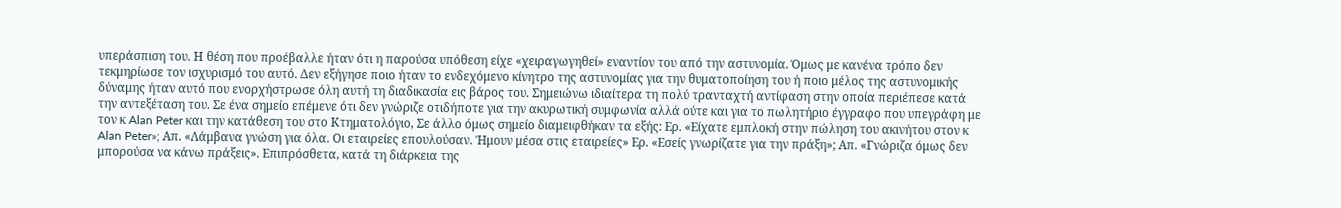υπεράσπιση του. Η θέση που προέβαλλε ήταν ότι η παρούσα υπόθεση είχε «χειραγωγηθεί» εναντίον του από την αστυνομία. Όμως με κανένα τρόπο δεν τεκμηρίωσε τον ισχυρισμό του αυτό. Δεν εξήγησε ποιο ήταν το ενδεχόμενο κίνητρο της αστυνομίας για την θυματοποίηση του ή ποιο μέλος της αστυνομικής δύναμης ήταν αυτό που ενορχήστρωσε όλη αυτή τη διαδικασία εις βάρος του. Σημειώνω ιδιαίτερα τη πολύ τρανταχτή αντίφαση στην οποία περιέπεσε κατά την αντεξέταση του. Σε ένα σημείο επέμενε ότι δεν γνώριζε οτιδήποτε για την ακυρωτική συμφωνία αλλά ούτε και για το πωλητήριο έγγραφο που υπεγράφη με τον κ Alan Peter και την κατάθεση του στο Κτηματολόγιο, Σε άλλο όμως σημείο διαμειφθήκαν τα εξής: Ερ. «Είχατε εμπλοκή στην πώληση του ακινήτου στον κ Alan Peter»; Απ. «Λάμβανα γνώση για όλα. Οι εταιρείες επουλούσαν. Ήμουν μέσα στις εταιρείες» Ερ. «Εσείς γνωρίζατε για την πράξη»; Απ. «Γνώριζα όμως δεν μπορούσα να κάνω πράξεις». Επιπρόσθετα, κατά τη διάρκεια της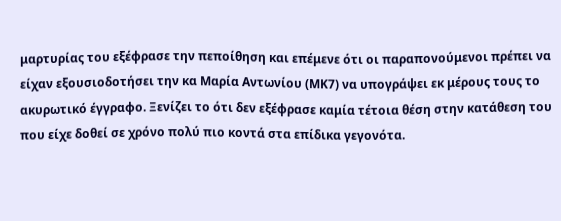μαρτυρίας του εξέφρασε την πεποίθηση και επέμενε ότι οι παραπονούμενοι πρέπει να είχαν εξουσιοδοτήσει την κα Μαρία Αντωνίου (ΜΚ7) να υπογράψει εκ μέρους τους το ακυρωτικό έγγραφο. Ξενίζει το ότι δεν εξέφρασε καμία τέτοια θέση στην κατάθεση του που είχε δοθεί σε χρόνο πολύ πιο κοντά στα επίδικα γεγονότα.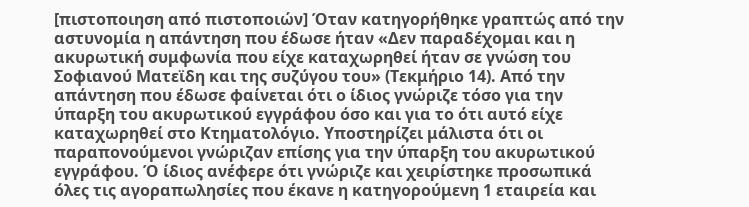[πιστοποιηση από πιστοποιών] Όταν κατηγορήθηκε γραπτώς από την αστυνομία η απάντηση που έδωσε ήταν «Δεν παραδέχομαι και η ακυρωτική συμφωνία που είχε καταχωρηθεί ήταν σε γνώση του Σοφιανού Ματεϊδη και της συζύγου του» (Τεκμήριο 14). Από την απάντηση που έδωσε φαίνεται ότι ο ίδιος γνώριζε τόσο για την ύπαρξη του ακυρωτικού εγγράφου όσο και για το ότι αυτό είχε καταχωρηθεί στο Κτηματολόγιο. Υποστηρίζει μάλιστα ότι οι παραπονούμενοι γνώριζαν επίσης για την ύπαρξη του ακυρωτικού εγγράφου. Ό ίδιος ανέφερε ότι γνώριζε και χειρίστηκε προσωπικά όλες τις αγοραπωλησίες που έκανε η κατηγορούμενη 1 εταιρεία και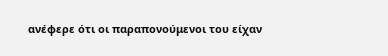ανέφερε ότι οι παραπονούμενοι του είχαν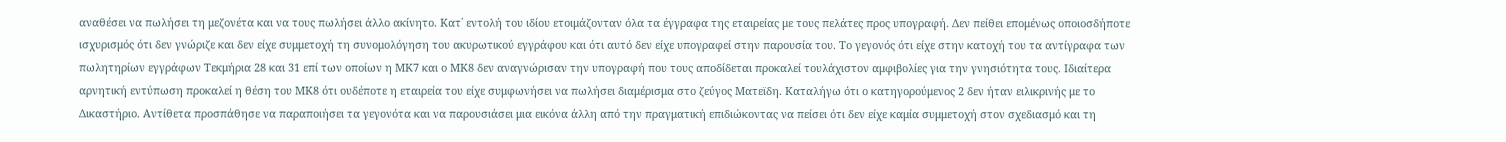αναθέσει να πωλήσει τη μεζονέτα και να τους πωλήσει άλλο ακίνητο. Κατ΄ εντολή του ιδίου ετοιμάζονταν όλα τα έγγραφα της εταιρείας με τους πελάτες προς υπογραφή. Δεν πείθει επομένως οποιοσδήποτε ισχυρισμός ότι δεν γνώριζε και δεν είχε συμμετοχή τη συνομολόγηση του ακυρωτικού εγγράφου και ότι αυτό δεν είχε υπογραφεί στην παρουσία του. Το γεγονός ότι είχε στην κατοχή του τα αντίγραφα των πωλητηρίων εγγράφων Τεκμήρια 28 και 31 επί των οποίων η ΜΚ7 και ο ΜΚ8 δεν αναγνώρισαν την υπογραφή που τους αποδίδεται προκαλεί τουλάχιστον αμφιβολίες για την γνησιότητα τους. Ιδιαίτερα αρνητική εντύπωση προκαλεί η θέση του ΜΚ8 ότι ουδέποτε η εταιρεία του είχε συμφωνήσει να πωλήσει διαμέρισμα στο ζεύγος Ματεϊδη. Καταλήγω ότι ο κατηγορούμενος 2 δεν ήταν ειλικρινής με το Δικαστήριο. Αντίθετα προσπάθησε να παραποιήσει τα γεγονότα και να παρουσιάσει μια εικόνα άλλη από την πραγματική επιδιώκοντας να πείσει ότι δεν είχε καμία συμμετοχή στον σχεδιασμό και τη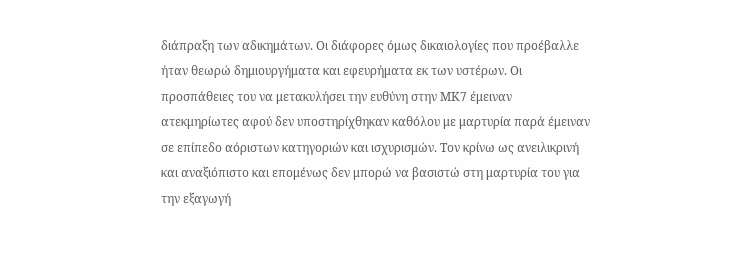διάπραξη των αδικημάτων. Οι διάφορες όμως δικαιολογίες που προέβαλλε ήταν θεωρώ δημιουργήματα και εφευρήματα εκ των υστέρων. Οι προσπάθειες του να μετακυλήσει την ευθύνη στην ΜΚ7 έμειναν ατεκμηρίωτες αφού δεν υποστηρίχθηκαν καθόλου με μαρτυρία παρά έμειναν σε επίπεδο αόριστων κατηγοριών και ισχυρισμών. Τον κρίνω ως ανειλικρινή και αναξιόπιστο και επομένως δεν μπορώ να βασιστώ στη μαρτυρία του για την εξαγωγή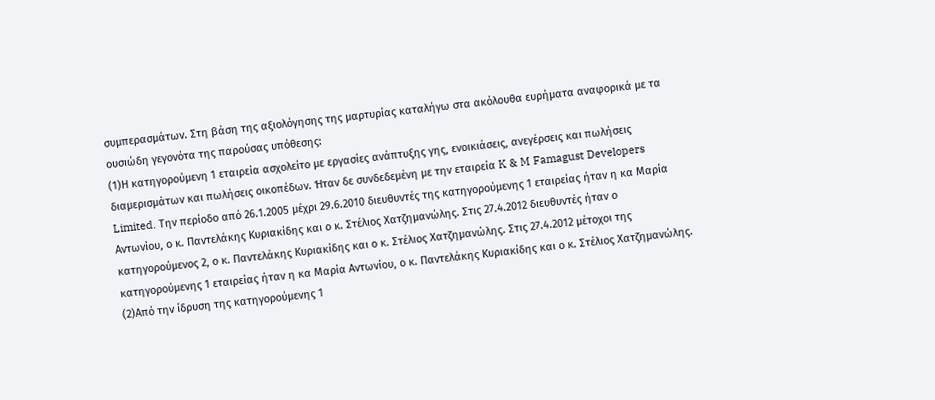συμπερασμάτων. Στη βάση της αξιολόγησης της μαρτυρίας καταλήγω στα ακόλουθα ευρήματα αναφορικά με τα ουσιώδη γεγονότα της παρούσας υπόθεσης:
(1)Η κατηγορούμενη 1 εταιρεία ασχολείτο με εργασίες ανάπτυξης γης, ενοικιάσεις, ανεγέρσεις και πωλήσεις διαμερισμάτων και πωλήσεις οικοπέδων. Ήταν δε συνδεδεμένη με την εταιρεία K & M Famagust Developers Limited. Την περίοδο από 26.1.2005 μέχρι 29.6.2010 διευθυντές της κατηγορούμενης 1 εταιρείας ήταν η κα Μαρία Αντωνίου, ο κ. Παντελάκης Κυριακίδης και ο κ. Στέλιος Χατζημανώλης. Στις 27.4.2012 διευθυντές ήταν ο κατηγορούμενος 2, ο κ. Παντελάκης Κυριακίδης και ο κ. Στέλιος Χατζημανώλης. Στις 27.4.2012 μέτοχοι της κατηγορούμενης 1 εταιρείας ήταν η κα Μαρία Αντωνίου, ο κ. Παντελάκης Κυριακίδης και ο κ. Στέλιος Χατζημανώλης.
(2)Από την ίδρυση της κατηγορούμενης 1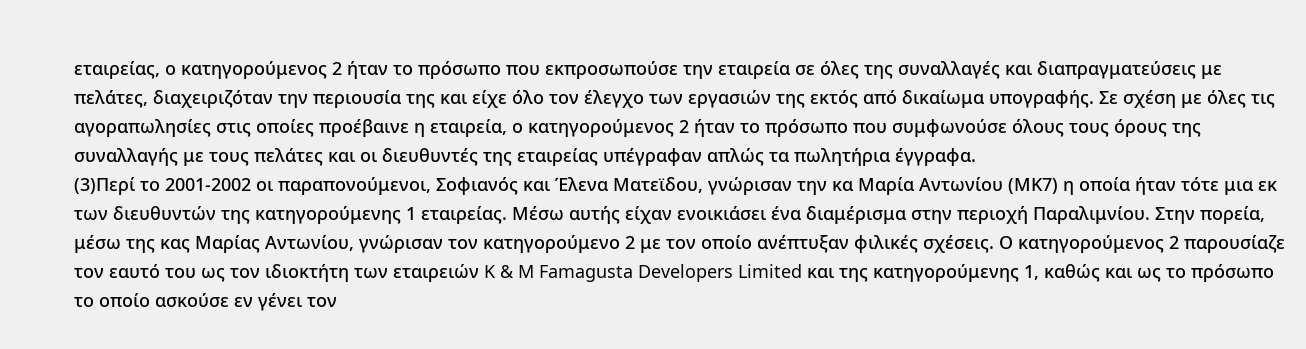εταιρείας, ο κατηγορούμενος 2 ήταν το πρόσωπο που εκπροσωπούσε την εταιρεία σε όλες της συναλλαγές και διαπραγματεύσεις με πελάτες, διαχειριζόταν την περιουσία της και είχε όλο τον έλεγχο των εργασιών της εκτός από δικαίωμα υπογραφής. Σε σχέση με όλες τις αγοραπωλησίες στις οποίες προέβαινε η εταιρεία, ο κατηγορούμενος 2 ήταν το πρόσωπο που συμφωνούσε όλους τους όρους της συναλλαγής με τους πελάτες και οι διευθυντές της εταιρείας υπέγραφαν απλώς τα πωλητήρια έγγραφα.
(3)Περί το 2001-2002 οι παραπονούμενοι, Σοφιανός και Έλενα Ματεϊδου, γνώρισαν την κα Μαρία Αντωνίου (ΜΚ7) η οποία ήταν τότε μια εκ των διευθυντών της κατηγορούμενης 1 εταιρείας. Μέσω αυτής είχαν ενοικιάσει ένα διαμέρισμα στην περιοχή Παραλιμνίου. Στην πορεία, μέσω της κας Μαρίας Αντωνίου, γνώρισαν τον κατηγορούμενο 2 με τον οποίο ανέπτυξαν φιλικές σχέσεις. Ο κατηγορούμενος 2 παρουσίαζε τον εαυτό του ως τον ιδιοκτήτη των εταιρειών K & M Famagusta Developers Limited και της κατηγορούμενης 1, καθώς και ως το πρόσωπο το οποίο ασκούσε εν γένει τον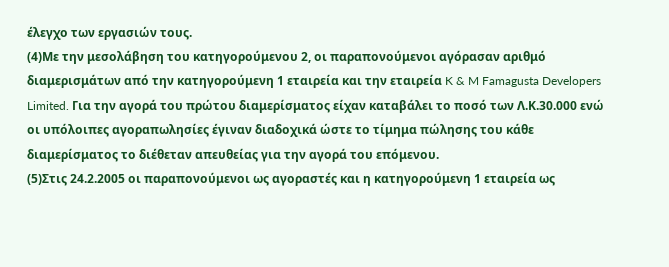έλεγχο των εργασιών τους.
(4)Με την μεσολάβηση του κατηγορούμενου 2, οι παραπονούμενοι αγόρασαν αριθμό διαμερισμάτων από την κατηγορούμενη 1 εταιρεία και την εταιρεία K & M Famagusta Developers Limited. Για την αγορά του πρώτου διαμερίσματος είχαν καταβάλει το ποσό των Λ.Κ.30.000 ενώ οι υπόλοιπες αγοραπωλησίες έγιναν διαδοχικά ώστε το τίμημα πώλησης του κάθε διαμερίσματος το διέθεταν απευθείας για την αγορά του επόμενου.
(5)Στις 24.2.2005 οι παραπονούμενοι ως αγοραστές και η κατηγορούμενη 1 εταιρεία ως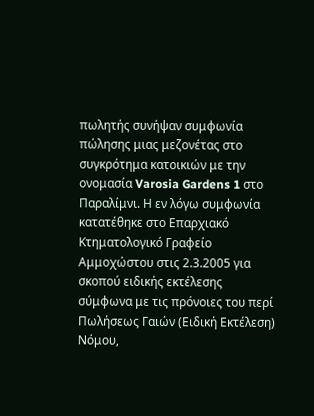πωλητής συνήψαν συμφωνία πώλησης μιας μεζονέτας στο συγκρότημα κατοικιών με την ονομασία Varosia Gardens 1 στο Παραλίμνι. Η εν λόγω συμφωνία κατατέθηκε στο Επαρχιακό Κτηματολογικό Γραφείο Αμμοχώστου στις 2.3.2005 για σκοπού ειδικής εκτέλεσης σύμφωνα με τις πρόνοιες του περί Πωλήσεως Γαιών (Ειδική Εκτέλεση) Νόμου,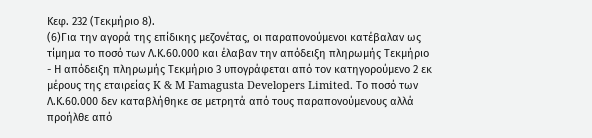Κεφ. 232 (Τεκμήριο 8).
(6)Για την αγορά της επίδικης μεζονέτας, οι παραπονούμενοι κατέβαλαν ως τίμημα το ποσό των Λ.Κ.60.000 και έλαβαν την απόδειξη πληρωμής Τεκμήριο
- Η απόδειξη πληρωμής Τεκμήριο 3 υπογράφεται από τον κατηγορούμενο 2 εκ μέρους της εταιρείας K & M Famagusta Developers Limited. Το ποσό των Λ.Κ.60.000 δεν καταβλήθηκε σε μετρητά από τους παραπονούμενους αλλά προήλθε από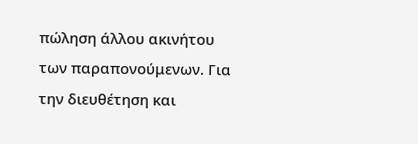πώληση άλλου ακινήτου των παραπονούμενων. Για την διευθέτηση και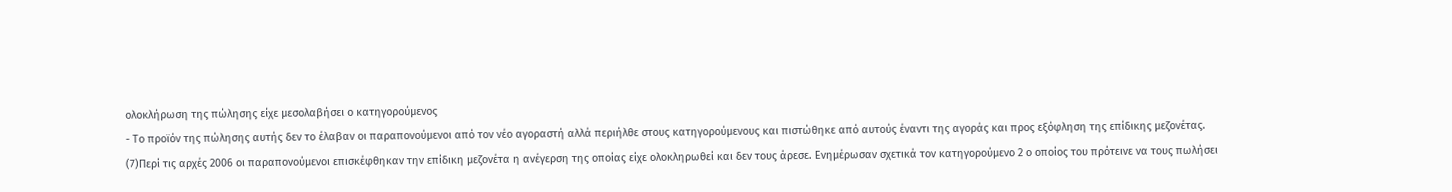ολοκλήρωση της πώλησης είχε μεσολαβήσει ο κατηγορούμενος
- Το προϊόν της πώλησης αυτής δεν το έλαβαν οι παραπονούμενοι από τον νέο αγοραστή αλλά περιήλθε στους κατηγορούμενους και πιστώθηκε από αυτούς έναντι της αγοράς και προς εξόφληση της επίδικης μεζονέτας.
(7)Περί τις αρχές 2006 οι παραπονούμενοι επισκέφθηκαν την επίδικη μεζονέτα η ανέγερση της οποίας είχε ολοκληρωθεί και δεν τους άρεσε. Ενημέρωσαν σχετικά τον κατηγορούμενο 2 ο οποίος του πρότεινε να τους πωλήσει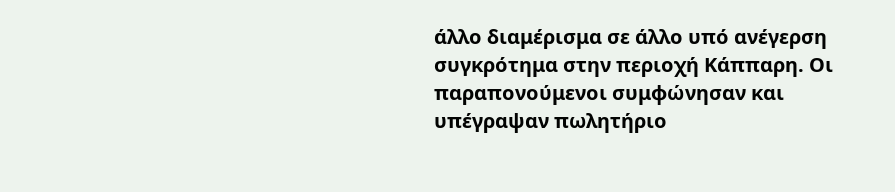άλλο διαμέρισμα σε άλλο υπό ανέγερση συγκρότημα στην περιοχή Κάππαρη. Οι παραπονούμενοι συμφώνησαν και υπέγραψαν πωλητήριο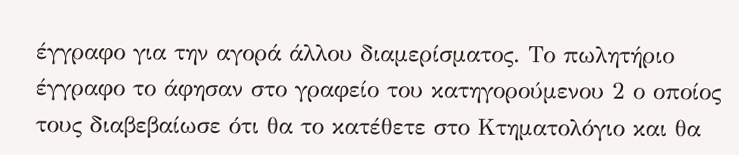έγγραφο για την αγορά άλλου διαμερίσματος. Το πωλητήριο έγγραφο το άφησαν στο γραφείο του κατηγορούμενου 2 ο οποίος τους διαβεβαίωσε ότι θα το κατέθετε στο Κτηματολόγιο και θα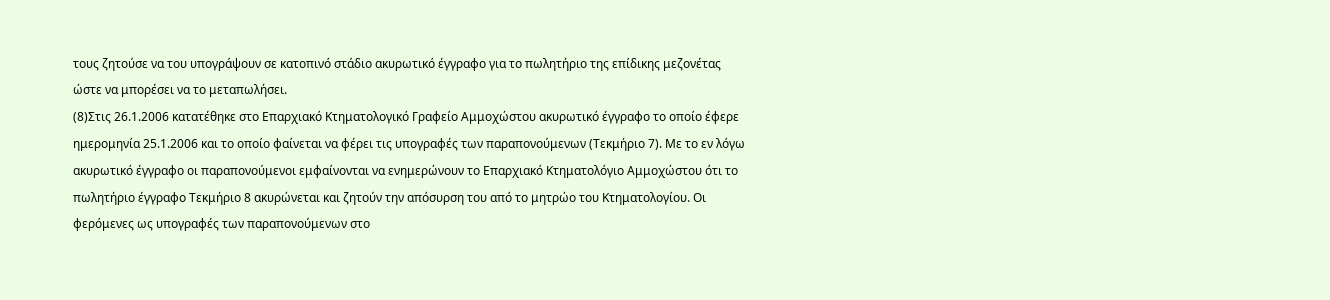τους ζητούσε να του υπογράψουν σε κατοπινό στάδιο ακυρωτικό έγγραφο για το πωλητήριο της επίδικης μεζονέτας ώστε να μπορέσει να το μεταπωλήσει.
(8)Στις 26.1.2006 κατατέθηκε στο Επαρχιακό Κτηματολογικό Γραφείο Αμμοχώστου ακυρωτικό έγγραφο το οποίο έφερε ημερομηνία 25.1.2006 και το οποίο φαίνεται να φέρει τις υπογραφές των παραπονούμενων (Τεκμήριο 7). Με το εν λόγω ακυρωτικό έγγραφο οι παραπονούμενοι εμφαίνονται να ενημερώνουν το Επαρχιακό Κτηματολόγιο Αμμοχώστου ότι το πωλητήριο έγγραφο Τεκμήριο 8 ακυρώνεται και ζητούν την απόσυρση του από το μητρώο του Κτηματολογίου. Οι φερόμενες ως υπογραφές των παραπονούμενων στο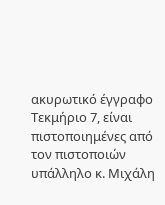ακυρωτικό έγγραφο Τεκμήριο 7, είναι πιστοποιημένες από τον πιστοποιών υπάλληλο κ. Μιχάλη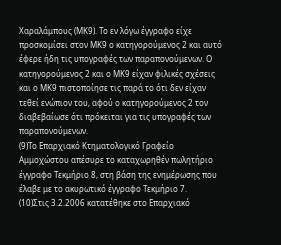Χαραλάμπους (ΜΚ9). Το εν λόγω έγγραφο είχε προσκομίσει στον ΜΚ9 ο κατηγορούμενος 2 και αυτό έφερε ήδη τις υπογραφές των παραπονούμενων. Ο κατηγορούμενος 2 και ο ΜΚ9 είχαν φιλικές σχέσεις και ο ΜΚ9 πιστοποίησε τις παρά το ότι δεν είχαν τεθεί ενώπιον του, αφού ο κατηγορούμενος 2 τον διαβεβαίωσε ότι πρόκειται για τις υπογραφές των παραπονούμενων.
(9)Το Επαρχιακό Κτηματολογικό Γραφείο Αμμοχώστου απέσυρε το καταχωρηθέν πωλητήριο έγγραφο Τεκμήριο 8, στη βάση της ενημέρωσης που έλαβε με το ακυρωτικό έγγραφο Τεκμήριο 7.
(10)Στις 3.2.2006 κατατέθηκε στο Επαρχιακό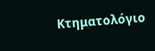Κτηματολόγιο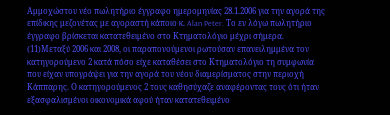Αμμοχώστου νέο πωλητήριο έγγραφο ημερομηνίας 28.1.2006 για την αγορά της επίδικης μεζονέτας με αγοραστή κάποιο κ. Alan Peter. Το εν λόγω πωλητήριο έγγραφο βρίσκεται κατατεθειμένο στο Κτηματολόγιο μέχρι σήμερα.
(11)Μεταξύ 2006 και 2008, οι παραπονούμενοι ρωτούσαν επανειλημμένα τον κατηγορούμενο 2 κατά πόσο είχε καταθέσει στο Κτηματολόγιο τη συμφωνία που είχαν υπογράψει για την αγορά του νέου διαμερίσματος στην περιοχή Κάππαρης. Ο κατηγορούμενος 2 τους καθησύχαζε αναφέροντας τους ότι ήταν εξασφαλισμένοι οικονομικά αφού ήταν κατατεθειμένο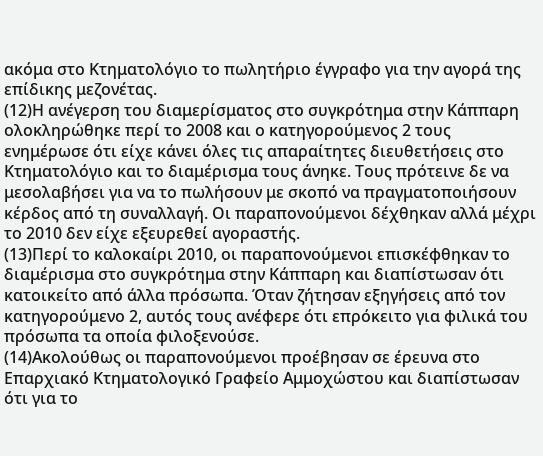ακόμα στο Κτηματολόγιο το πωλητήριο έγγραφο για την αγορά της επίδικης μεζονέτας.
(12)Η ανέγερση του διαμερίσματος στο συγκρότημα στην Κάππαρη ολοκληρώθηκε περί το 2008 και ο κατηγορούμενος 2 τους ενημέρωσε ότι είχε κάνει όλες τις απαραίτητες διευθετήσεις στο Κτηματολόγιο και το διαμέρισμα τους άνηκε. Τους πρότεινε δε να μεσολαβήσει για να το πωλήσουν με σκοπό να πραγματοποιήσουν κέρδος από τη συναλλαγή. Οι παραπονούμενοι δέχθηκαν αλλά μέχρι το 2010 δεν είχε εξευρεθεί αγοραστής.
(13)Περί το καλοκαίρι 2010, οι παραπονούμενοι επισκέφθηκαν το διαμέρισμα στο συγκρότημα στην Κάππαρη και διαπίστωσαν ότι κατοικείτο από άλλα πρόσωπα. Όταν ζήτησαν εξηγήσεις από τον κατηγορούμενο 2, αυτός τους ανέφερε ότι επρόκειτο για φιλικά του πρόσωπα τα οποία φιλοξενούσε.
(14)Ακολούθως οι παραπονούμενοι προέβησαν σε έρευνα στο Επαρχιακό Κτηματολογικό Γραφείο Αμμοχώστου και διαπίστωσαν ότι για το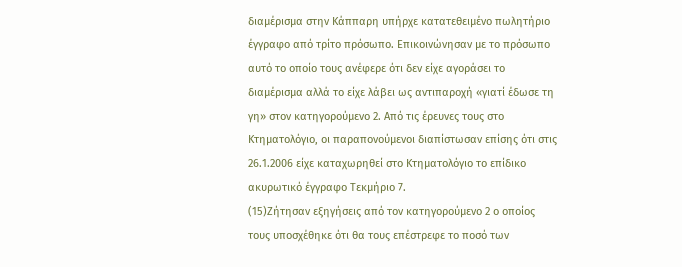διαμέρισμα στην Κάππαρη υπήρχε κατατεθειμένο πωλητήριο έγγραφο από τρίτο πρόσωπο. Επικοινώνησαν με το πρόσωπο αυτό το οποίο τους ανέφερε ότι δεν είχε αγοράσει το διαμέρισμα αλλά το είχε λάβει ως αντιπαροχή «γιατί έδωσε τη γη» στον κατηγορούμενο 2. Από τις έρευνες τους στο Κτηματολόγιο, οι παραπονούμενοι διαπίστωσαν επίσης ότι στις 26.1.2006 είχε καταχωρηθεί στο Κτηματολόγιο το επίδικο ακυρωτικό έγγραφο Τεκμήριο 7.
(15)Ζήτησαν εξηγήσεις από τον κατηγορούμενο 2 ο οποίος τους υποσχέθηκε ότι θα τους επέστρεφε το ποσό των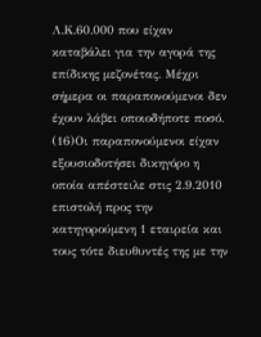Λ.Κ.60.000 που είχαν καταβάλει για την αγορά της επίδικης μεζονέτας. Μέχρι σήμερα οι παραπονούμενοι δεν έχουν λάβει οποιοδήποτε ποσό.
(16)Οι παραπονούμενοι είχαν εξουσιοδοτήσει δικηγόρο η οποία απέστειλε στις 2.9.2010 επιστολή προς την κατηγορούμενη 1 εταιρεία και τους τότε διευθυντές της με την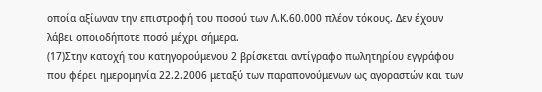οποία αξίωναν την επιστροφή του ποσού των Λ.Κ.60.000 πλέον τόκους. Δεν έχουν λάβει οποιοδήποτε ποσό μέχρι σήμερα.
(17)Στην κατοχή του κατηγορούμενου 2 βρίσκεται αντίγραφο πωλητηρίου εγγράφου που φέρει ημερομηνία 22.2.2006 μεταξύ των παραπονούμενων ως αγοραστών και των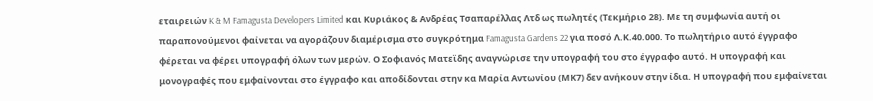εταιρειών K & M Famagusta Developers Limited και Κυριάκος & Ανδρέας Τσαπαρέλλας Λτδ ως πωλητές (Τεκμήριο 28). Με τη συμφωνία αυτή οι παραπονούμενοι φαίνεται να αγοράζουν διαμέρισμα στο συγκρότημα Famagusta Gardens 22 για ποσό Λ.Κ.40.000. Το πωλητήριο αυτό έγγραφο φέρεται να φέρει υπογραφή όλων των μερών. Ο Σοφιανός Ματεϊδης αναγνώρισε την υπογραφή του στο έγγραφο αυτό. Η υπογραφή και μονογραφές που εμφαίνονται στο έγγραφο και αποδίδονται στην κα Μαρία Αντωνίου (ΜΚ7) δεν ανήκουν στην ίδια. Η υπογραφή που εμφαίνεται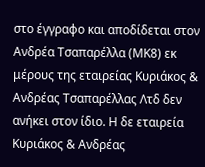στο έγγραφο και αποδίδεται στον Ανδρέα Τσαπαρέλλα (ΜΚ8) εκ μέρους της εταιρείας Κυριάκος & Ανδρέας Τσαπαρέλλας Λτδ δεν ανήκει στον ίδιο. Η δε εταιρεία Κυριάκος & Ανδρέας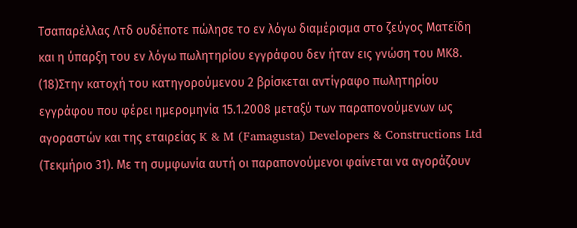Τσαπαρέλλας Λτδ ουδέποτε πώλησε το εν λόγω διαμέρισμα στο ζεύγος Ματεϊδη και η ύπαρξη του εν λόγω πωλητηρίου εγγράφου δεν ήταν εις γνώση του ΜΚ8.
(18)Στην κατοχή του κατηγορούμενου 2 βρίσκεται αντίγραφο πωλητηρίου εγγράφου που φέρει ημερομηνία 15.1.2008 μεταξύ των παραπονούμενων ως αγοραστών και της εταιρείας K & M (Famagusta) Developers & Constructions Ltd (Τεκμήριο 31). Με τη συμφωνία αυτή οι παραπονούμενοι φαίνεται να αγοράζουν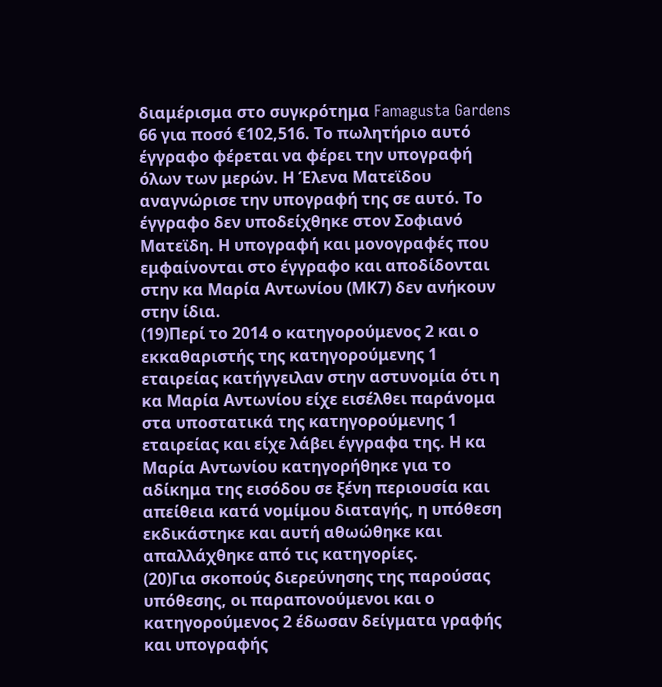διαμέρισμα στο συγκρότημα Famagusta Gardens 66 για ποσό €102,516. Το πωλητήριο αυτό έγγραφο φέρεται να φέρει την υπογραφή όλων των μερών. Η Έλενα Ματεϊδου αναγνώρισε την υπογραφή της σε αυτό. Το έγγραφο δεν υποδείχθηκε στον Σοφιανό Ματεϊδη. Η υπογραφή και μονογραφές που εμφαίνονται στο έγγραφο και αποδίδονται στην κα Μαρία Αντωνίου (ΜΚ7) δεν ανήκουν στην ίδια.
(19)Περί το 2014 ο κατηγορούμενος 2 και ο εκκαθαριστής της κατηγορούμενης 1 εταιρείας κατήγγειλαν στην αστυνομία ότι η κα Μαρία Αντωνίου είχε εισέλθει παράνομα στα υποστατικά της κατηγορούμενης 1 εταιρείας και είχε λάβει έγγραφα της. Η κα Μαρία Αντωνίου κατηγορήθηκε για το αδίκημα της εισόδου σε ξένη περιουσία και απείθεια κατά νομίμου διαταγής, η υπόθεση εκδικάστηκε και αυτή αθωώθηκε και απαλλάχθηκε από τις κατηγορίες.
(20)Για σκοπούς διερεύνησης της παρούσας υπόθεσης, οι παραπονούμενοι και ο κατηγορούμενος 2 έδωσαν δείγματα γραφής και υπογραφής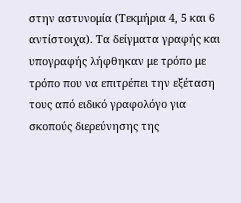στην αστυνομία (Τεκμήρια 4, 5 και 6 αντίστοιχα). Τα δείγματα γραφής και υπογραφής λήφθηκαν με τρόπο με τρόπο που να επιτρέπει την εξέταση τους από ειδικό γραφολόγο για σκοπούς διερεύνησης της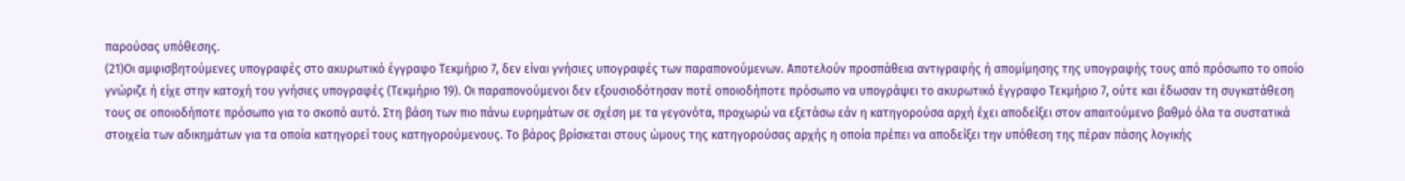παρούσας υπόθεσης.
(21)Οι αμφισβητούμενες υπογραφές στο ακυρωτικό έγγραφο Τεκμήριο 7, δεν είναι γνήσιες υπογραφές των παραπονούμενων. Αποτελούν προσπάθεια αντιγραφής ή απομίμησης της υπογραφής τους από πρόσωπο το οποίο γνώριζε ή είχε στην κατοχή του γνήσιες υπογραφές (Τεκμήριο 19). Οι παραπονούμενοι δεν εξουσιοδότησαν ποτέ οποιοδήποτε πρόσωπο να υπογράψει το ακυρωτικό έγγραφο Τεκμήριο 7, ούτε και έδωσαν τη συγκατάθεση τους σε οποιοδήποτε πρόσωπο για το σκοπό αυτό. Στη βάση των πιο πάνω ευρημάτων σε σχέση με τα γεγονότα, προχωρώ να εξετάσω εάν η κατηγορούσα αρχή έχει αποδείξει στον απαιτούμενο βαθμό όλα τα συστατικά στοιχεία των αδικημάτων για τα οποία κατηγορεί τους κατηγορούμενους. Το βάρος βρίσκεται στους ώμους της κατηγορούσας αρχής η οποία πρέπει να αποδείξει την υπόθεση της πέραν πάσης λογικής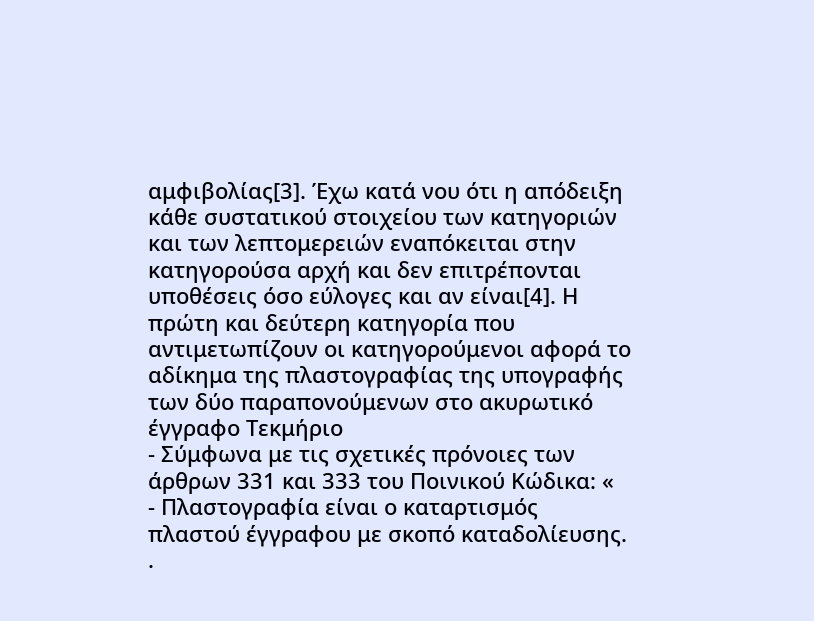αμφιβολίας[3]. Έχω κατά νου ότι η απόδειξη κάθε συστατικού στοιχείου των κατηγοριών και των λεπτομερειών εναπόκειται στην κατηγορούσα αρχή και δεν επιτρέπονται υποθέσεις όσο εύλογες και αν είναι[4]. Η πρώτη και δεύτερη κατηγορία που αντιμετωπίζουν οι κατηγορούμενοι αφορά το αδίκημα της πλαστογραφίας της υπογραφής των δύο παραπονούμενων στο ακυρωτικό έγγραφο Τεκμήριο
- Σύμφωνα με τις σχετικές πρόνοιες των άρθρων 331 και 333 του Ποινικού Κώδικα: «
- Πλαστογραφία είναι ο καταρτισμός πλαστού έγγραφου με σκοπό καταδολίευσης. .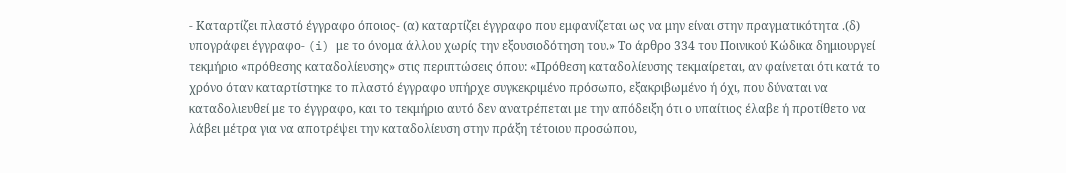- Καταρτίζει πλαστό έγγραφο όποιος- (α) καταρτίζει έγγραφο που εμφανίζεται ως να μην είναι στην πραγματικότητα .(δ) υπογράφει έγγραφο- (i) με το όνομα άλλου χωρίς την εξουσιοδότηση του.» Το άρθρο 334 του Ποινικού Κώδικα δημιουργεί τεκμήριο «πρόθεσης καταδολίευσης» στις περιπτώσεις όπου: «Πρόθεση καταδολίευσης τεκμαίρεται, αν φαίνεται ότι κατά το χρόνο όταν καταρτίστηκε το πλαστό έγγραφο υπήρχε συγκεκριμένο πρόσωπο, εξακριβωμένο ή όχι, που δύναται να καταδολιευθεί με το έγγραφο, και το τεκμήριο αυτό δεν ανατρέπεται με την απόδειξη ότι ο υπαίτιος έλαβε ή προτίθετο να λάβει μέτρα για να αποτρέψει την καταδολίευση στην πράξη τέτοιου προσώπου,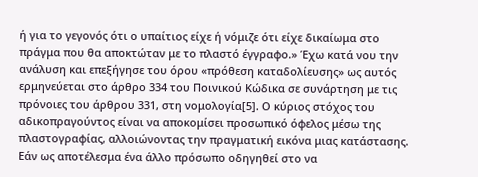ή για το γεγονός ότι ο υπαίτιος είχε ή νόμιζε ότι είχε δικαίωμα στο πράγμα που θα αποκτώταν με το πλαστό έγγραφο.» Έχω κατά νου την ανάλυση και επεξήγησε του όρου «πρόθεση καταδολίευσης» ως αυτός ερμηνεύεται στο άρθρο 334 του Ποινικού Κώδικα σε συνάρτηση με τις πρόνοιες του άρθρου 331, στη νομολογία[5]. Ο κύριος στόχος του αδικοπραγούντος είναι να αποκομίσει προσωπικό όφελος μέσω της πλαστογραφίας, αλλοιώνοντας την πραγματική εικόνα μιας κατάστασης. Εάν ως αποτέλεσμα ένα άλλο πρόσωπο οδηγηθεί στο να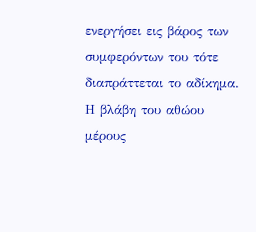ενεργήσει εις βάρος των συμφερόντων του τότε διαπράττεται το αδίκημα. Η βλάβη του αθώου μέρους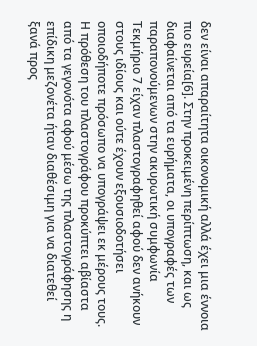δεν είναι απαραίτητα οικονομική αλλά έχει μια έννοια πιο ευρεία[6]. Στην προκειμένη περίπτωση, και ως διαφαίνεται από τα ευρήματα, οι υπογραφές των παραπονούμενων στην ακυρωτική συμφωνία Τεκμήριο 7 είχαν πλαστογραφηθεί αφού δεν ανήκουν στους ιδίους και ούτε έχουν εξουσιοδοτήσει οποιοδήποτε πρόσωπο να υπογράψει εκ μέρους τους. Η πρόθεση του πλαστογράφου προκύπτει αβίαστα από τα γεγονότα αφού μέσω της πλαστογράφησης η επίδικη μεζονέτα ήταν διαθέσιμη για να διατεθεί ξανά προς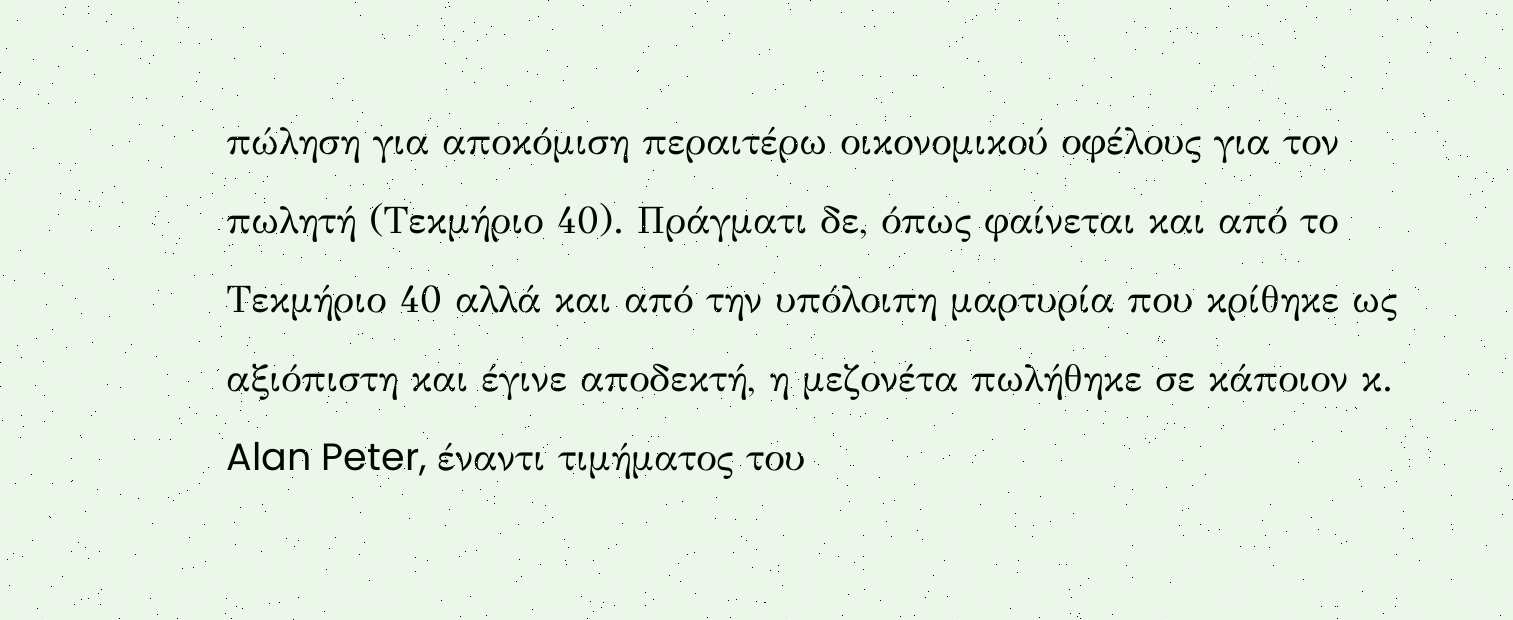πώληση για αποκόμιση περαιτέρω οικονομικού οφέλους για τον πωλητή (Τεκμήριο 40). Πράγματι δε, όπως φαίνεται και από το Τεκμήριο 40 αλλά και από την υπόλοιπη μαρτυρία που κρίθηκε ως αξιόπιστη και έγινε αποδεκτή, η μεζονέτα πωλήθηκε σε κάποιον κ. Alan Peter, έναντι τιμήματος του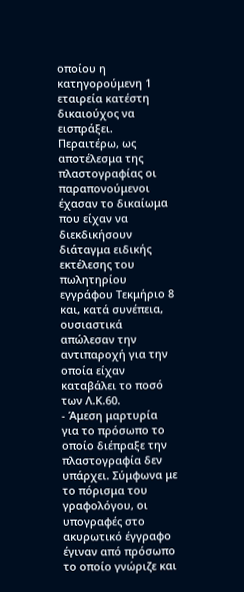οποίου η κατηγορούμενη 1 εταιρεία κατέστη δικαιούχος να εισπράξει. Περαιτέρω, ως αποτέλεσμα της πλαστογραφίας οι παραπονούμενοι έχασαν το δικαίωμα που είχαν να διεκδικήσουν διάταγμα ειδικής εκτέλεσης του πωλητηρίου εγγράφου Τεκμήριο 8 και, κατά συνέπεια, ουσιαστικά απώλεσαν την αντιπαροχή για την οποία είχαν καταβάλει το ποσό των Λ.Κ.60.
- Άμεση μαρτυρία για το πρόσωπο το οποίο διέπραξε την πλαστογραφία δεν υπάρχει. Σύμφωνα με το πόρισμα του γραφολόγου, οι υπογραφές στο ακυρωτικό έγγραφο έγιναν από πρόσωπο το οποίο γνώριζε και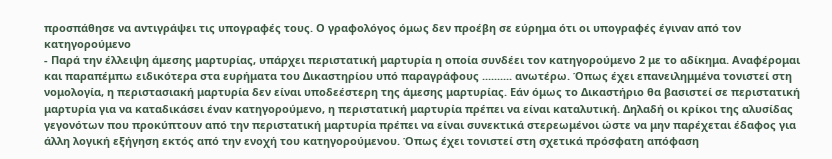προσπάθησε να αντιγράψει τις υπογραφές τους. Ο γραφολόγος όμως δεν προέβη σε εύρημα ότι οι υπογραφές έγιναν από τον κατηγορούμενο
- Παρά την έλλειψη άμεσης μαρτυρίας, υπάρχει περιστατική μαρτυρία η οποία συνδέει τον κατηγορούμενο 2 με το αδίκημα. Αναφέρομαι και παραπέμπω ειδικότερα στα ευρήματα του Δικαστηρίου υπό παραγράφους .......... ανωτέρω. Όπως έχει επανειλημμένα τονιστεί στη νομολογία, η περιστασιακή μαρτυρία δεν είναι υποδεέστερη της άμεσης μαρτυρίας. Εάν όμως το Δικαστήριο θα βασιστεί σε περιστατική μαρτυρία για να καταδικάσει έναν κατηγορούμενο, η περιστατική μαρτυρία πρέπει να είναι καταλυτική. Δηλαδή οι κρίκοι της αλυσίδας γεγονότων που προκύπτουν από την περιστατική μαρτυρία πρέπει να είναι συνεκτικά στερεωμένοι ώστε να μην παρέχεται έδαφος για άλλη λογική εξήγηση εκτός από την ενοχή του κατηγορούμενου. Όπως έχει τονιστεί στη σχετικά πρόσφατη απόφαση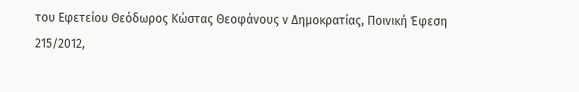του Εφετείου Θεόδωρος Κώστας Θεοφάνους ν Δημοκρατίας, Ποινική Έφεση 215/2012,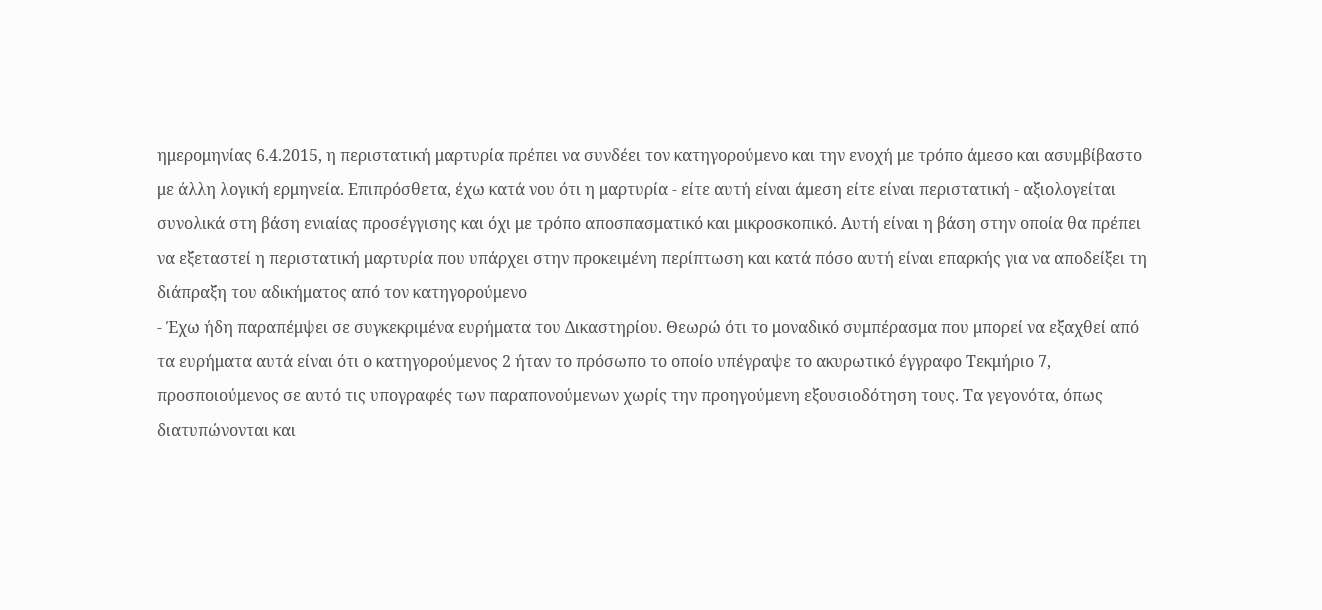ημερομηνίας 6.4.2015, η περιστατική μαρτυρία πρέπει να συνδέει τον κατηγορούμενο και την ενοχή με τρόπο άμεσο και ασυμβίβαστο με άλλη λογική ερμηνεία. Επιπρόσθετα, έχω κατά νου ότι η μαρτυρία - είτε αυτή είναι άμεση είτε είναι περιστατική - αξιολογείται συνολικά στη βάση ενιαίας προσέγγισης και όχι με τρόπο αποσπασματικό και μικροσκοπικό. Αυτή είναι η βάση στην οποία θα πρέπει να εξεταστεί η περιστατική μαρτυρία που υπάρχει στην προκειμένη περίπτωση και κατά πόσο αυτή είναι επαρκής για να αποδείξει τη διάπραξη του αδικήματος από τον κατηγορούμενο
- Έχω ήδη παραπέμψει σε συγκεκριμένα ευρήματα του Δικαστηρίου. Θεωρώ ότι το μοναδικό συμπέρασμα που μπορεί να εξαχθεί από τα ευρήματα αυτά είναι ότι ο κατηγορούμενος 2 ήταν το πρόσωπο το οποίο υπέγραψε το ακυρωτικό έγγραφο Τεκμήριο 7, προσποιούμενος σε αυτό τις υπογραφές των παραπονούμενων χωρίς την προηγούμενη εξουσιοδότηση τους. Τα γεγονότα, όπως διατυπώνονται και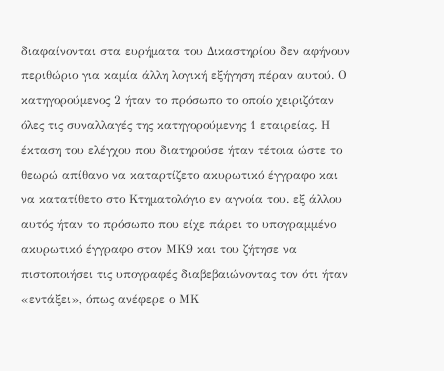διαφαίνονται στα ευρήματα του Δικαστηρίου δεν αφήνουν περιθώριο για καμία άλλη λογική εξήγηση πέραν αυτού. Ο κατηγορούμενος 2 ήταν το πρόσωπο το οποίο χειριζόταν όλες τις συναλλαγές της κατηγορούμενης 1 εταιρείας. Η έκταση του ελέγχου που διατηρούσε ήταν τέτοια ώστε το θεωρώ απίθανο να καταρτίζετο ακυρωτικό έγγραφο και να κατατίθετο στο Κτηματολόγιο εν αγνοία του. εξ άλλου αυτός ήταν το πρόσωπο που είχε πάρει το υπογραμμένο ακυρωτικό έγγραφο στον ΜΚ9 και του ζήτησε να πιστοποιήσει τις υπογραφές διαβεβαιώνοντας τον ότι ήταν «εντάξει», όπως ανέφερε ο ΜΚ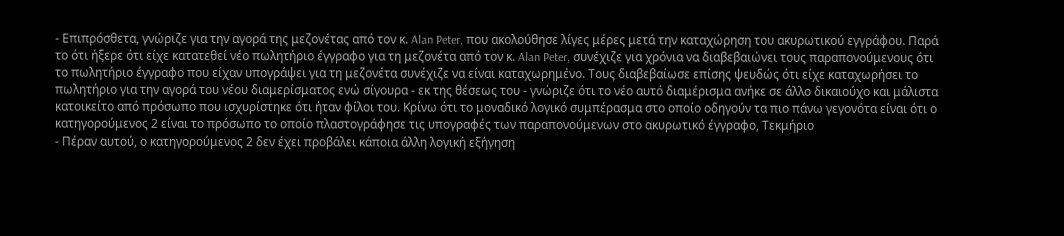- Επιπρόσθετα, γνώριζε για την αγορά της μεζονέτας από τον κ. Alan Peter, που ακολούθησε λίγες μέρες μετά την καταχώρηση του ακυρωτικού εγγράφου. Παρά το ότι ήξερε ότι είχε κατατεθεί νέο πωλητήριο έγγραφο για τη μεζονέτα από τον κ. Alan Peter, συνέχιζε για χρόνια να διαβεβαιώνει τους παραπονούμενους ότι το πωλητήριο έγγραφο που είχαν υπογράψει για τη μεζονέτα συνέχιζε να είναι καταχωρημένο. Τους διαβεβαίωσε επίσης ψευδώς ότι είχε καταχωρήσει το πωλητήριο για την αγορά του νέου διαμερίσματος ενώ σίγουρα - εκ της θέσεως του - γνώριζε ότι το νέο αυτό διαμέρισμα ανήκε σε άλλο δικαιούχο και μάλιστα κατοικείτο από πρόσωπο που ισχυρίστηκε ότι ήταν φίλοι του. Κρίνω ότι το μοναδικό λογικό συμπέρασμα στο οποίο οδηγούν τα πιο πάνω γεγονότα είναι ότι ο κατηγορούμενος 2 είναι το πρόσωπο το οποίο πλαστογράφησε τις υπογραφές των παραπονούμενων στο ακυρωτικό έγγραφο, Τεκμήριο
- Πέραν αυτού, ο κατηγορούμενος 2 δεν έχει προβάλει κάποια άλλη λογική εξήγηση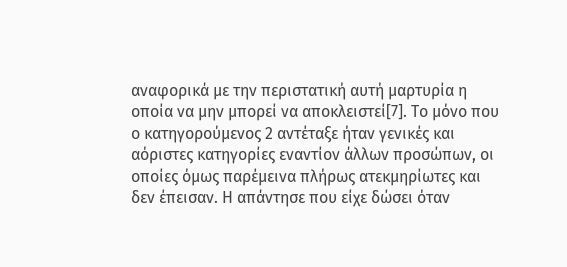αναφορικά με την περιστατική αυτή μαρτυρία η οποία να μην μπορεί να αποκλειστεί[7]. Το μόνο που ο κατηγορούμενος 2 αντέταξε ήταν γενικές και αόριστες κατηγορίες εναντίον άλλων προσώπων, οι οποίες όμως παρέμεινα πλήρως ατεκμηρίωτες και δεν έπεισαν. Η απάντησε που είχε δώσει όταν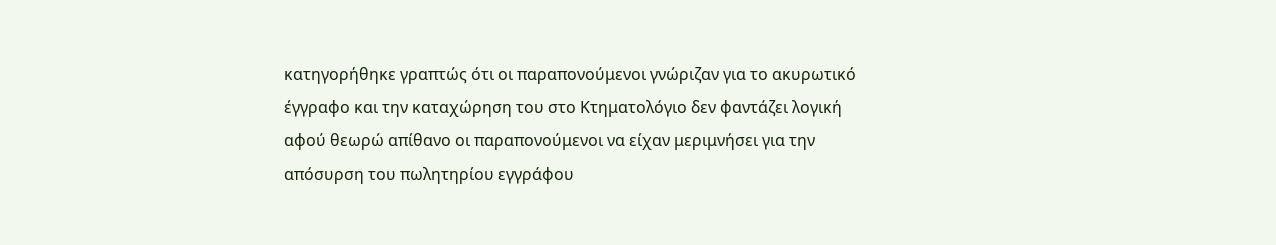κατηγορήθηκε γραπτώς ότι οι παραπονούμενοι γνώριζαν για το ακυρωτικό έγγραφο και την καταχώρηση του στο Κτηματολόγιο δεν φαντάζει λογική αφού θεωρώ απίθανο οι παραπονούμενοι να είχαν μεριμνήσει για την απόσυρση του πωλητηρίου εγγράφου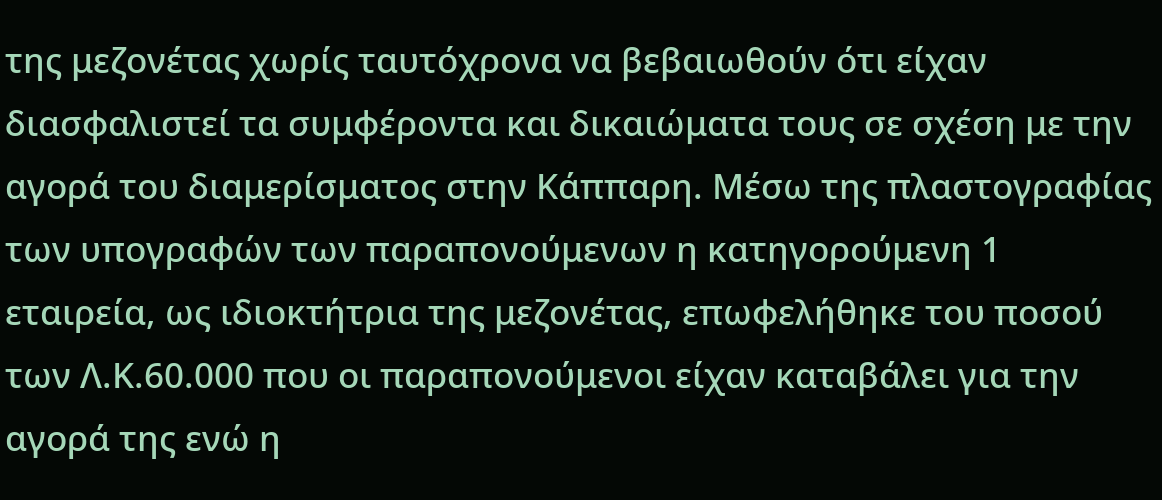της μεζονέτας χωρίς ταυτόχρονα να βεβαιωθούν ότι είχαν διασφαλιστεί τα συμφέροντα και δικαιώματα τους σε σχέση με την αγορά του διαμερίσματος στην Κάππαρη. Μέσω της πλαστογραφίας των υπογραφών των παραπονούμενων η κατηγορούμενη 1 εταιρεία, ως ιδιοκτήτρια της μεζονέτας, επωφελήθηκε του ποσού των Λ.Κ.60.000 που οι παραπονούμενοι είχαν καταβάλει για την αγορά της ενώ η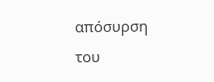απόσυρση του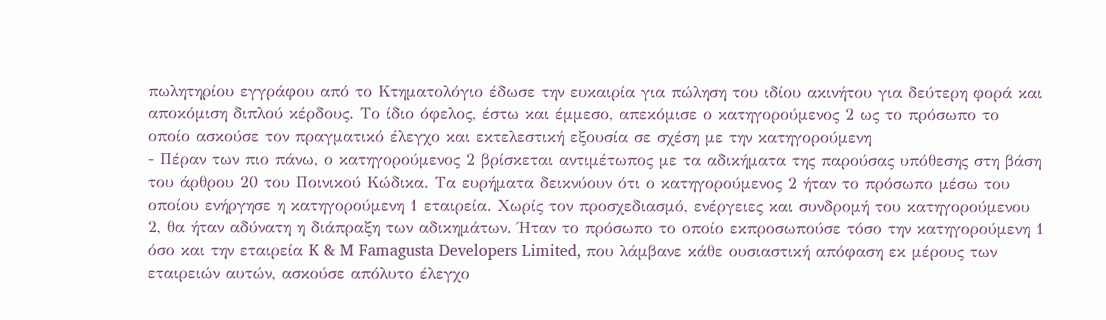πωλητηρίου εγγράφου από το Κτηματολόγιο έδωσε την ευκαιρία για πώληση του ιδίου ακινήτου για δεύτερη φορά και αποκόμιση διπλού κέρδους. Το ίδιο όφελος, έστω και έμμεσο, απεκόμισε ο κατηγορούμενος 2 ως το πρόσωπο το οποίο ασκούσε τον πραγματικό έλεγχο και εκτελεστική εξουσία σε σχέση με την κατηγορούμενη
- Πέραν των πιο πάνω, ο κατηγορούμενος 2 βρίσκεται αντιμέτωπος με τα αδικήματα της παρούσας υπόθεσης στη βάση του άρθρου 20 του Ποινικού Κώδικα. Τα ευρήματα δεικνύουν ότι ο κατηγορούμενος 2 ήταν το πρόσωπο μέσω του οποίου ενήργησε η κατηγορούμενη 1 εταιρεία. Χωρίς τον προσχεδιασμό, ενέργειες και συνδρομή του κατηγορούμενου 2, θα ήταν αδύνατη η διάπραξη των αδικημάτων. Ήταν το πρόσωπο το οποίο εκπροσωπούσε τόσο την κατηγορούμενη 1 όσο και την εταιρεία K & M Famagusta Developers Limited, που λάμβανε κάθε ουσιαστική απόφαση εκ μέρους των εταιρειών αυτών, ασκούσε απόλυτο έλεγχο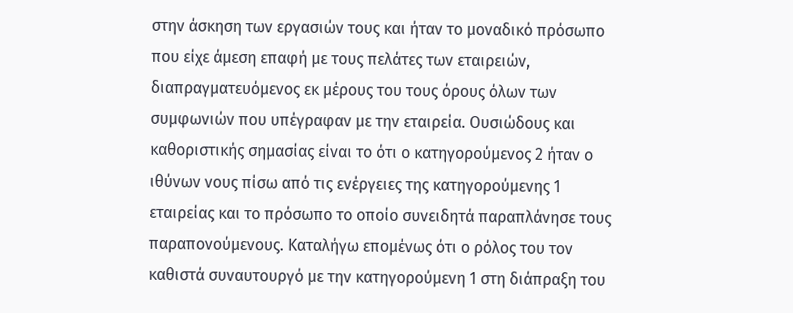στην άσκηση των εργασιών τους και ήταν το μοναδικό πρόσωπο που είχε άμεση επαφή με τους πελάτες των εταιρειών, διαπραγματευόμενος εκ μέρους του τους όρους όλων των συμφωνιών που υπέγραφαν με την εταιρεία. Ουσιώδους και καθοριστικής σημασίας είναι το ότι ο κατηγορούμενος 2 ήταν ο ιθύνων νους πίσω από τις ενέργειες της κατηγορούμενης 1 εταιρείας και το πρόσωπο το οποίο συνειδητά παραπλάνησε τους παραπονούμενους. Καταλήγω επομένως ότι ο ρόλος του τον καθιστά συναυτουργό με την κατηγορούμενη 1 στη διάπραξη του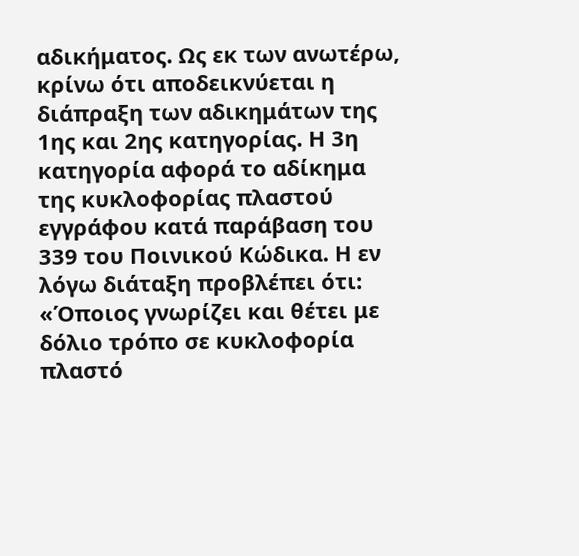αδικήματος. Ως εκ των ανωτέρω, κρίνω ότι αποδεικνύεται η διάπραξη των αδικημάτων της 1ης και 2ης κατηγορίας. Η 3η κατηγορία αφορά το αδίκημα της κυκλοφορίας πλαστού εγγράφου κατά παράβαση του 339 του Ποινικού Κώδικα. Η εν λόγω διάταξη προβλέπει ότι: «Όποιος γνωρίζει και θέτει με δόλιο τρόπο σε κυκλοφορία πλαστό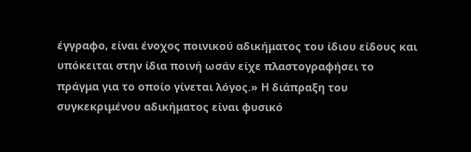έγγραφο, είναι ένοχος ποινικού αδικήματος του ίδιου είδους και υπόκειται στην ίδια ποινή ωσάν είχε πλαστογραφήσει το πράγμα για το οποίο γίνεται λόγος.» Η διάπραξη του συγκεκριμένου αδικήματος είναι φυσικό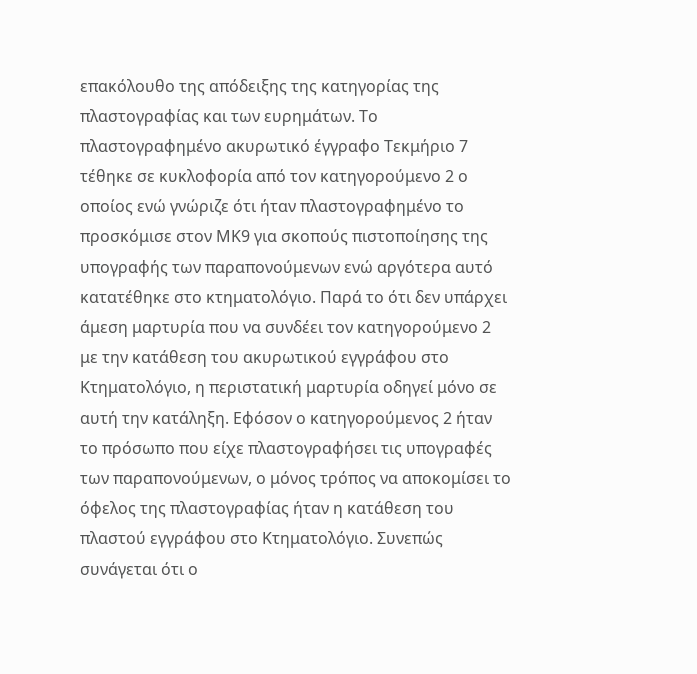επακόλουθο της απόδειξης της κατηγορίας της πλαστογραφίας και των ευρημάτων. Το πλαστογραφημένο ακυρωτικό έγγραφο Τεκμήριο 7 τέθηκε σε κυκλοφορία από τον κατηγορούμενο 2 ο οποίος ενώ γνώριζε ότι ήταν πλαστογραφημένο το προσκόμισε στον ΜΚ9 για σκοπούς πιστοποίησης της υπογραφής των παραπονούμενων ενώ αργότερα αυτό κατατέθηκε στο κτηματολόγιο. Παρά το ότι δεν υπάρχει άμεση μαρτυρία που να συνδέει τον κατηγορούμενο 2 με την κατάθεση του ακυρωτικού εγγράφου στο Κτηματολόγιο, η περιστατική μαρτυρία οδηγεί μόνο σε αυτή την κατάληξη. Εφόσον ο κατηγορούμενος 2 ήταν το πρόσωπο που είχε πλαστογραφήσει τις υπογραφές των παραπονούμενων, ο μόνος τρόπος να αποκομίσει το όφελος της πλαστογραφίας ήταν η κατάθεση του πλαστού εγγράφου στο Κτηματολόγιο. Συνεπώς συνάγεται ότι ο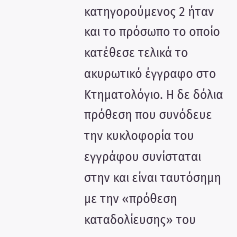κατηγορούμενος 2 ήταν και το πρόσωπο το οποίο κατέθεσε τελικά το ακυρωτικό έγγραφο στο Κτηματολόγιο. Η δε δόλια πρόθεση που συνόδευε την κυκλοφορία του εγγράφου συνίσταται στην και είναι ταυτόσημη με την «πρόθεση καταδολίευσης» του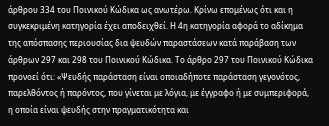άρθρου 334 του Ποινικού Κώδικα ως ανωτέρω. Κρίνω επομένως ότι και η συγκεκριμένη κατηγορία έχει αποδειχθεί. Η 4η κατηγορία αφορά το αδίκημα της απόσπασης περιουσίας δια ψευδών παραστάσεων κατά παράβαση των άρθρων 297 και 298 του Ποινικού Κώδικα. Το άρθρο 297 του Ποινικού Κώδικα προνοεί ότι: «Ψευδής παράσταση είναι οποιαδήποτε παράσταση γεγονότος, παρελθόντος ή παρόντος, που γίνεται με λόγια, με έγγραφο ή με συμπεριφορά, η οποία είναι ψευδής στην πραγματικότητα και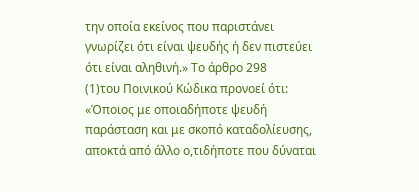την οποία εκείνος που παριστάνει γνωρίζει ότι είναι ψευδής ή δεν πιστεύει ότι είναι αληθινή.» Το άρθρο 298
(1)του Ποινικού Κώδικα προνοεί ότι: «Όποιος με οποιαδήποτε ψευδή παράσταση και με σκοπό καταδολίευσης, αποκτά από άλλο ο,τιδήποτε που δύναται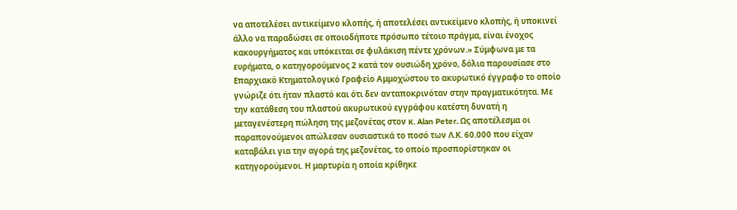να αποτελέσει αντικείμενο κλοπής, ή αποτελέσει αντικείμενο κλοπής, ή υποκινεί άλλο να παραδώσει σε οποιοδήποτε πρόσωπο τέτοιο πράγμα, είναι ένοχος κακουργήματος και υπόκειται σε φυλάκιση πέντε χρόνων.» Σύμφωνα με τα ευρήματα, ο κατηγορούμενος 2 κατά τον ουσιώδη χρόνο, δόλια παρουσίασε στο Επαρχιακό Κτηματολογικό Γραφείο Αμμοχώστου το ακυρωτικό έγγραφο το οποίο γνώριζε ότι ήταν πλαστό και ότι δεν ανταποκρινόταν στην πραγματικότητα. Με την κατάθεση του πλαστού ακυρωτικού εγγράφου κατέστη δυνατή η μεταγενέστερη πώληση της μεζονέτας στον κ. Alan Peter. Ως αποτέλεσμα οι παραπονούμενοι απώλεσαν ουσιαστικά το ποσό των Λ.Κ. 60.000 που είχαν καταβάλει για την αγορά της μεζονέτας, το οποίο προσπορίστηκαν οι κατηγορούμενοι. Η μαρτυρία η οποία κρίθηκε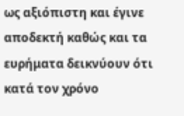ως αξιόπιστη και έγινε αποδεκτή καθώς και τα ευρήματα δεικνύουν ότι κατά τον χρόνο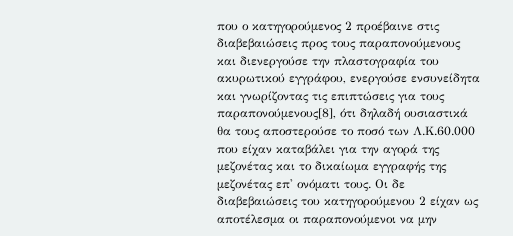που ο κατηγορούμενος 2 προέβαινε στις διαβεβαιώσεις προς τους παραπονούμενους και διενεργούσε την πλαστογραφία του ακυρωτικού εγγράφου, ενεργούσε ενσυνείδητα και γνωρίζοντας τις επιπτώσεις για τους παραπονούμενους[8], ότι δηλαδή ουσιαστικά θα τους αποστερούσε το ποσό των Λ.Κ.60.000 που είχαν καταβάλει για την αγορά της μεζονέτας και το δικαίωμα εγγραφής της μεζονέτας επ' ονόματι τους. Οι δε διαβεβαιώσεις του κατηγορούμενου 2 είχαν ως αποτέλεσμα οι παραπονούμενοι να μην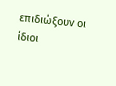επιδιώξουν οι ίδιοι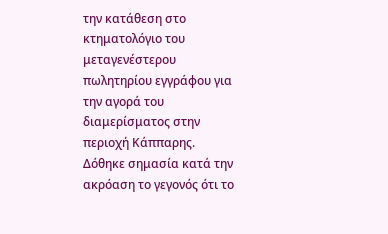την κατάθεση στο κτηματολόγιο του μεταγενέστερου πωλητηρίου εγγράφου για την αγορά του διαμερίσματος στην περιοχή Κάππαρης. Δόθηκε σημασία κατά την ακρόαση το γεγονός ότι το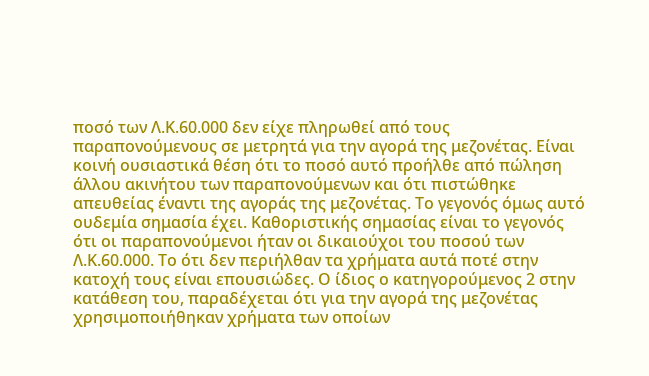ποσό των Λ.Κ.60.000 δεν είχε πληρωθεί από τους παραπονούμενους σε μετρητά για την αγορά της μεζονέτας. Είναι κοινή ουσιαστικά θέση ότι το ποσό αυτό προήλθε από πώληση άλλου ακινήτου των παραπονούμενων και ότι πιστώθηκε απευθείας έναντι της αγοράς της μεζονέτας. Το γεγονός όμως αυτό ουδεμία σημασία έχει. Καθοριστικής σημασίας είναι το γεγονός ότι οι παραπονούμενοι ήταν οι δικαιούχοι του ποσού των Λ.Κ.60.000. Το ότι δεν περιήλθαν τα χρήματα αυτά ποτέ στην κατοχή τους είναι επουσιώδες. Ο ίδιος ο κατηγορούμενος 2 στην κατάθεση του, παραδέχεται ότι για την αγορά της μεζονέτας χρησιμοποιήθηκαν χρήματα των οποίων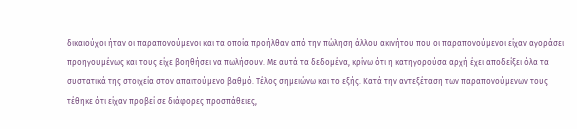δικαιούχοι ήταν οι παραπονούμενοι και τα οποία προήλθαν από την πώληση άλλου ακινήτου που οι παραπονούμενοι είχαν αγοράσει προηγουμένως και τους είχε βοηθήσει να πωλήσουν. Με αυτά τα δεδομένα, κρίνω ότι η κατηγορούσα αρχή έχει αποδείξει όλα τα συστατικά της στοιχεία στον απαιτούμενο βαθμό. Τέλος σημειώνω και το εξής. Κατά την αντεξέταση των παραπονούμενων τους τέθηκε ότι είχαν προβεί σε διάφορες προσπάθειες,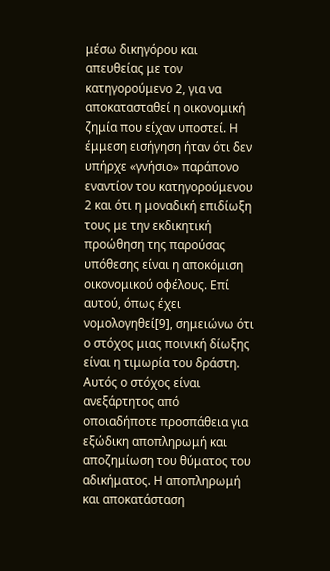μέσω δικηγόρου και απευθείας με τον κατηγορούμενο 2, για να αποκατασταθεί η οικονομική ζημία που είχαν υποστεί. Η έμμεση εισήγηση ήταν ότι δεν υπήρχε «γνήσιο» παράπονο εναντίον του κατηγορούμενου 2 και ότι η μοναδική επιδίωξη τους με την εκδικητική προώθηση της παρούσας υπόθεσης είναι η αποκόμιση οικονομικού οφέλους. Επί αυτού, όπως έχει νομολογηθεί[9], σημειώνω ότι ο στόχος μιας ποινική δίωξης είναι η τιμωρία του δράστη. Αυτός ο στόχος είναι ανεξάρτητος από οποιαδήποτε προσπάθεια για εξώδικη αποπληρωμή και αποζημίωση του θύματος του αδικήματος. Η αποπληρωμή και αποκατάσταση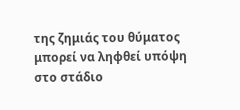της ζημιάς του θύματος μπορεί να ληφθεί υπόψη στο στάδιο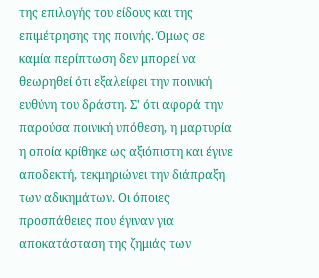της επιλογής του είδους και της επιμέτρησης της ποινής. Όμως σε καμία περίπτωση δεν μπορεί να θεωρηθεί ότι εξαλείφει την ποινική ευθύνη του δράστη. Σ' ότι αφορά την παρούσα ποινική υπόθεση, η μαρτυρία η οποία κρίθηκε ως αξιόπιστη και έγινε αποδεκτή, τεκμηριώνει την διάπραξη των αδικημάτων. Οι όποιες προσπάθειες που έγιναν για αποκατάσταση της ζημιάς των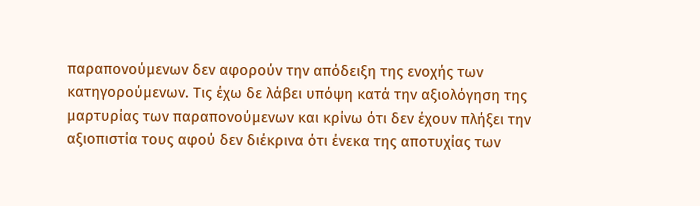παραπονούμενων δεν αφορούν την απόδειξη της ενοχής των κατηγορούμενων. Τις έχω δε λάβει υπόψη κατά την αξιολόγηση της μαρτυρίας των παραπονούμενων και κρίνω ότι δεν έχουν πλήξει την αξιοπιστία τους αφού δεν διέκρινα ότι ένεκα της αποτυχίας των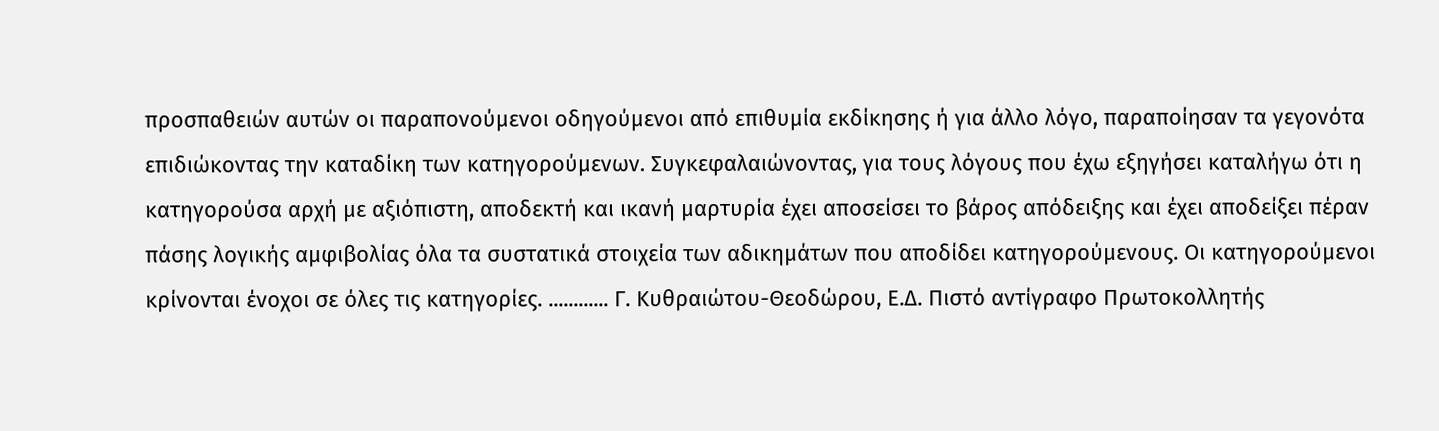προσπαθειών αυτών οι παραπονούμενοι οδηγούμενοι από επιθυμία εκδίκησης ή για άλλο λόγο, παραποίησαν τα γεγονότα επιδιώκοντας την καταδίκη των κατηγορούμενων. Συγκεφαλαιώνοντας, για τους λόγους που έχω εξηγήσει καταλήγω ότι η κατηγορούσα αρχή με αξιόπιστη, αποδεκτή και ικανή μαρτυρία έχει αποσείσει το βάρος απόδειξης και έχει αποδείξει πέραν πάσης λογικής αμφιβολίας όλα τα συστατικά στοιχεία των αδικημάτων που αποδίδει κατηγορούμενους. Οι κατηγορούμενοι κρίνονται ένοχοι σε όλες τις κατηγορίες. ............ Γ. Κυθραιώτου-Θεοδώρου, Ε.Δ. Πιστό αντίγραφο Πρωτοκολλητής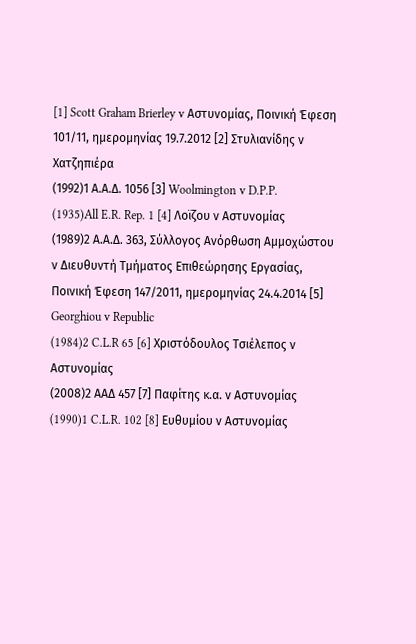[1] Scott Graham Brierley v Αστυνομίας, Ποινική Έφεση 101/11, ημερομηνίας 19.7.2012 [2] Στυλιανίδης ν Χατζηπιέρα
(1992)1 Α.Α.Δ. 1056 [3] Woolmington v D.P.P.
(1935)All E.R. Rep. 1 [4] Λοϊζου ν Αστυνομίας
(1989)2 Α.Α.Δ. 363, Σύλλογος Ανόρθωση Αμμοχώστου ν Διευθυντή Τμήματος Επιθεώρησης Εργασίας, Ποινική Έφεση 147/2011, ημερομηνίας 24.4.2014 [5] Georghiou v Republic
(1984)2 C.L.R 65 [6] Χριστόδουλος Τσιέλεπος ν Αστυνομίας
(2008)2 ΑΑΔ 457 [7] Παφίτης κ.α. ν Αστυνομίας
(1990)1 C.L.R. 102 [8] Ευθυμίου ν Αστυνομίας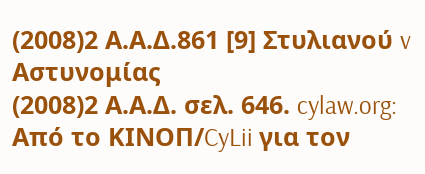(2008)2 Α.Α.Δ.861 [9] Στυλιανού v Αστυνομίας
(2008)2 Α.Α.Δ. σελ. 646. cylaw.org: Από το ΚΙΝOΠ/CyLii για τον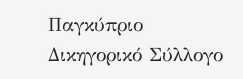Παγκύπριο Δικηγορικό Σύλλογο